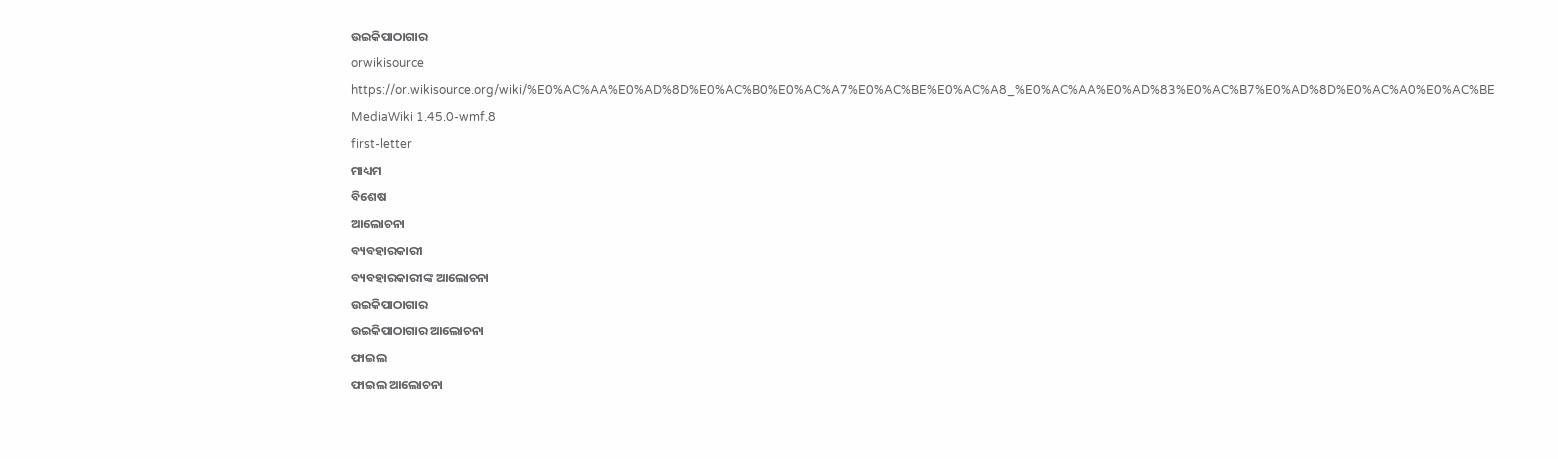ଉଇକିପାଠାଗାର
orwikisource
https://or.wikisource.org/wiki/%E0%AC%AA%E0%AD%8D%E0%AC%B0%E0%AC%A7%E0%AC%BE%E0%AC%A8_%E0%AC%AA%E0%AD%83%E0%AC%B7%E0%AD%8D%E0%AC%A0%E0%AC%BE
MediaWiki 1.45.0-wmf.8
first-letter
ମାଧ୍ୟମ
ବିଶେଷ
ଆଲୋଚନା
ବ୍ୟବହାରକାରୀ
ବ୍ୟବହାରକାରୀଙ୍କ ଆଲୋଚନା
ଉଇକିପାଠାଗାର
ଉଇକିପାଠାଗାର ଆଲୋଚନା
ଫାଇଲ
ଫାଇଲ ଆଲୋଚନା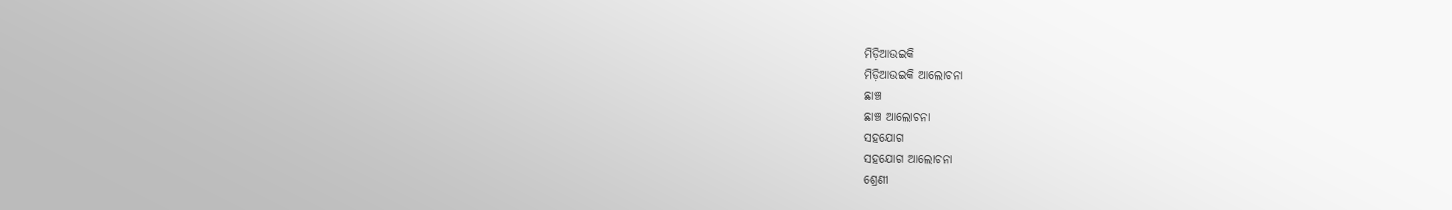ମିଡ଼ିଆଉଇକି
ମିଡ଼ିଆଉଇକି ଆଲୋଚନା
ଛାଞ୍ଚ
ଛାଞ୍ଚ ଆଲୋଚନା
ସହଯୋଗ
ସହଯୋଗ ଆଲୋଚନା
ଶ୍ରେଣୀ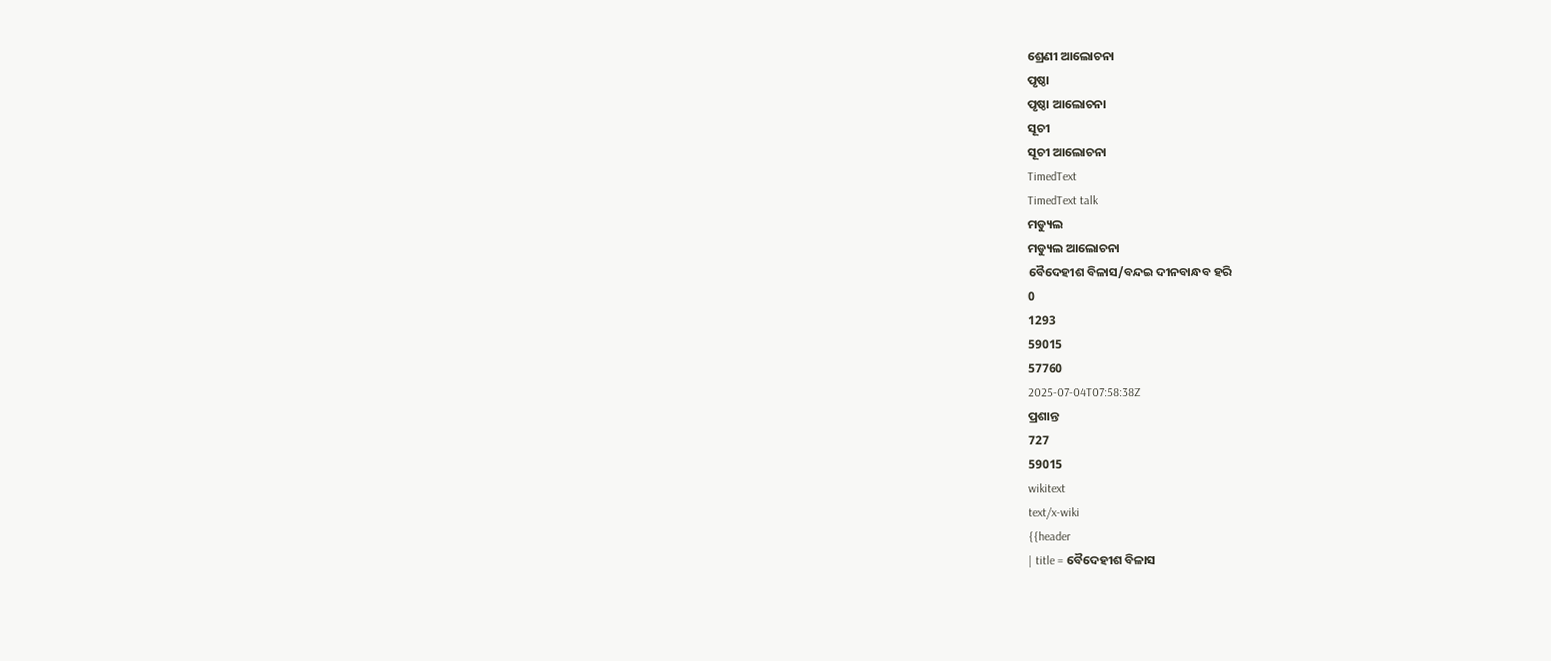ଶ୍ରେଣୀ ଆଲୋଚନା
ପୃଷ୍ଠା
ପୃଷ୍ଠା ଆଲୋଚନା
ସୂଚୀ
ସୂଚୀ ଆଲୋଚନା
TimedText
TimedText talk
ମଡ୍ୟୁଲ
ମଡ୍ୟୁଲ ଆଲୋଚନା
ବୈଦେହୀଶ ବିଳାସ/ବନ୍ଦଇ ଦୀନବାନ୍ଧବ ହରି
0
1293
59015
57760
2025-07-04T07:58:38Z
ପ୍ରଶାନ୍ତ
727
59015
wikitext
text/x-wiki
{{header
| title = ବୈଦେହୀଶ ବିଳାସ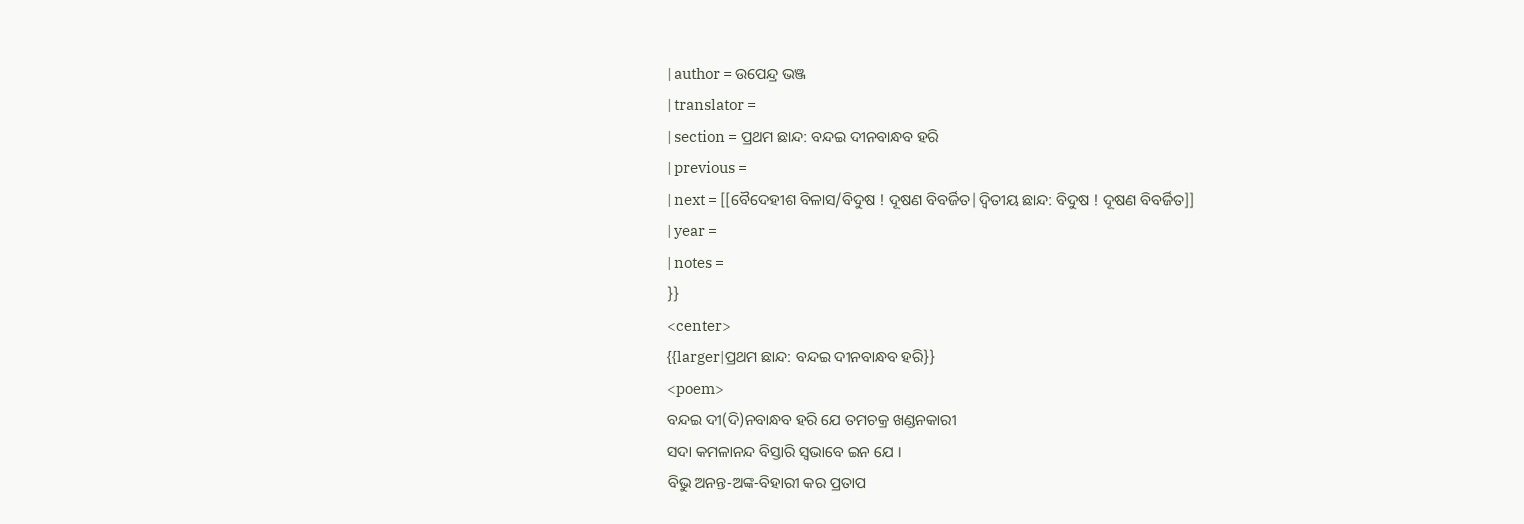| author = ଉପେନ୍ଦ୍ର ଭଞ୍ଜ
| translator =
| section = ପ୍ରଥମ ଛାନ୍ଦ: ବନ୍ଦଇ ଦୀନବାନ୍ଧବ ହରି
| previous =
| next = [[ବୈଦେହୀଶ ବିଳାସ/ବିଦୁଷ ! ଦୂଷଣ ବିବର୍ଜିତ|ଦ୍ୱିତୀୟ ଛାନ୍ଦ: ବିଦୁଷ ! ଦୂଷଣ ବିବର୍ଜିତ]]
| year =
| notes =
}}
<center>
{{larger|ପ୍ରଥମ ଛାନ୍ଦ: ବନ୍ଦଇ ଦୀନବାନ୍ଧବ ହରି}}
<poem>
ବନ୍ଦଇ ଦୀ(ଦି)ନବାନ୍ଧବ ହରି ଯେ ତମଚକ୍ର ଖଣ୍ଡନକାରୀ
ସଦା କମଳାନନ୍ଦ ବିସ୍ତାରି ସ୍ୱଭାବେ ଇନ ଯେ ।
ବିଭୁ ଅନନ୍ତ-ଅଙ୍କ-ବିହାରୀ କର ପ୍ରତାପ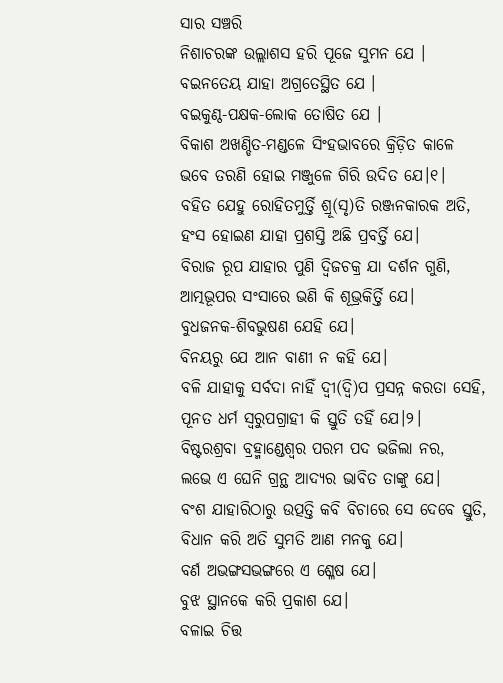ସାର ସଞ୍ଚରି
ନିଶାଚରଙ୍କ ଉଲ୍ଲାଶସ ହରି ପୂଜେ ସୁମନ ଯେ ।
ବଇନତେୟ ଯାହା ଅଗ୍ରତେସ୍ଥିତ ଯେ ।
ବଇକୁଣ୍ଠ-ପକ୍ଷକ-ଲୋକ ତୋଷିତ ଯେ ।
ବିକାଶ ଅଖଣ୍ଡିତ-ମଣ୍ଡଳେ ସିଂହଭାବରେ କ୍ରିଡ଼ିତ କାଳେ
ଭବେ ତରଣି ହୋଇ ମଞ୍ଜୁଳେ ଗିରି ଉଦିତ ଯେ।୧।
ବହିତ ଯେହୁ ରୋହିତମୁର୍ତ୍ତି ଶ୍ରୂ(ସୃ)ତି ରଞ୍ଜନକାରକ ଅତି,
ହଂସ ହୋଇଣ ଯାହା ପ୍ରଶସ୍ତି ଅଛି ପ୍ରବର୍ତ୍ତି ଯେ।
ବିରାଜ ରୂପ ଯାହାର ପୁଣି ଦ୍ୱିଜଚକ୍ର ଯା ଦର୍ଶନ ଗୁଣି,
ଆତ୍ମଭୂପର ସଂସାରେ ଭଣି କି ଶୂଭ୍ରକିର୍ତ୍ତି ଯେ।
ବୁଧଜନକ-ଶିବଭୁଷଣ ଯେହି ଯେ।
ବିନୟରୁ ଯେ ଆନ ବାଣୀ ନ କହି ଯେ।
ବଳି ଯାହାକୁ ସର୍ବଦା ନାହିଁ ଦ୍ୱୀ(ଦ୍ୱି)ପ ପ୍ରସନ୍ନ କରତା ସେହି,
ପୂନତ ଧର୍ମ ସ୍ୱରୁପଗ୍ରାହୀ କି ସ୍ତୁତି ତହିଁ ଯେ।୨।
ବିଷ୍ଟରଶ୍ରବା ବ୍ରହ୍ମାଣ୍ଡେଶ୍ୱର ପରମ ପଦ ଭଜିଲା ନର,
ଲଭେ ଏ ଘେନି ଗ୍ରନ୍ଥ ଆଦ୍ୟର ଭାବିତ ତାଙ୍କୁ ଯେ।
ବଂଶ ଯାହାରିଠାରୁ ଉତ୍ପତ୍ତି କବି ବିଚାରେ ସେ ଦେବେ ସ୍ତୁତି,
ବିଧାନ କରି ଅତି ସୁମତି ଆଣ ମନକୁ ଯେ।
ବର୍ଣ ଅଭଙ୍ଗସଭଙ୍ଗରେ ଏ ଶ୍ଳେଷ ଯେ।
ବୁଝ ସ୍ଥାନକେ କରି ପ୍ରକାଶ ଯେ।
ବଳାଇ ଚିତ୍ତ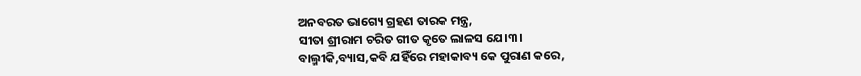ଅନବରତ ଭାଗ୍ୟେ ଗ୍ରହଣ ତାରକ ମନ୍ତ୍ର,
ସୀତା ଶ୍ରୀରାମ ଚରିତ ଗୀତ କୃତେ ଲାଳସ ଯେ।୩।
ବାଲ୍ମୀକି,ବ୍ୟାସ,କବି ଯହିଁରେ ମହାକାବ୍ୟ କେ ପୁରାଣ କରେ,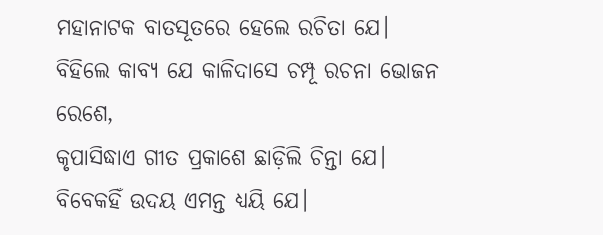ମହାନାଟକ ବାତସୂତରେ ହେଲେ ରଚିତା ଯେ।
ବିହିଲେ କାବ୍ୟ ଯେ କାଳିଦାସେ ଚମ୍ପୂ ରଚନା ଭୋଜନ ରେଶେ,
କୃପାସିଦ୍ଧାଏ ଗୀତ ପ୍ରକାଶେ ଛାଡ଼ିଲି ଚିନ୍ତା ଯେ।
ବିବେକହିଁ ଉଦୟ ଏମନ୍ତ ଧ୍ୟୟି ଯେ।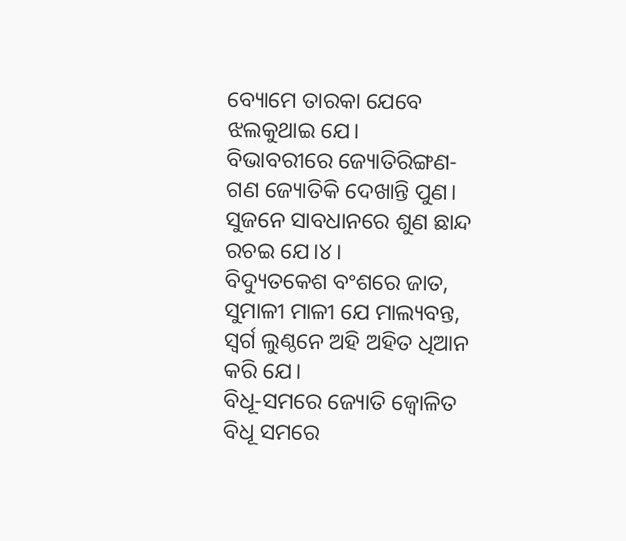ବ୍ୟୋମେ ତାରକା ଯେବେ ଝଲକୁଥାଇ ଯେ।
ବିଭାବରୀରେ ଜ୍ୟୋତିରିଙ୍ଗଣ- ଗଣ ଜ୍ୟୋତିକି ଦେଖାନ୍ତି ପୁଣ।
ସୁଜନେ ସାବଧାନରେ ଶୁଣ ଛାନ୍ଦ ରଚଇ ଯେ।୪।
ବିଦ୍ୟୁତକେଶ ବଂଶରେ ଜାତ, ସୁମାଳୀ ମାଳୀ ଯେ ମାଲ୍ୟବନ୍ତ,
ସ୍ୱର୍ଗ ଲୁଣ୍ଠନେ ଅହି ଅହିତ ଧିଆନ କରି ଯେ।
ବିଧୂ-ସମରେ ଜ୍ୟୋତି ଜ୍ୱୋଳିତ ବିଧୂ ସମରେ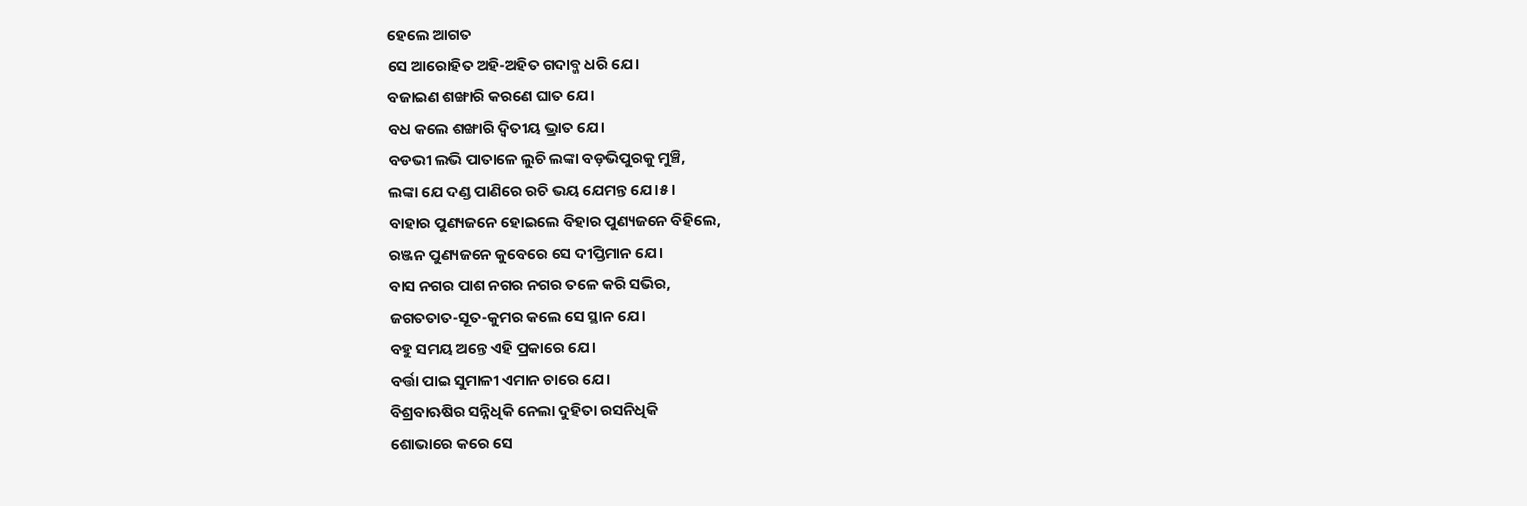ହେଲେ ଆଗତ
ସେ ଆରୋହିତ ଅହି-ଅହିତ ଗଦାବ୍ଜ ଧରି ଯେ।
ବଜାଇଣ ଶଙ୍ଖାରି କରଣେ ଘାତ ଯେ।
ବଧ କଲେ ଶଙ୍ଖାରି ଦ୍ୱିତୀୟ ଭ୍ରାତ ଯେ।
ବଡଭୀ ଲଭି ପାତାଳେ ଲୁଚି ଲଙ୍କା ବଡ଼ଭିପୁରକୁ ମୁଞ୍ଚି,
ଲଙ୍କା ଯେ ଦଣ୍ଡ ପାଣିରେ ରଚି ଭୟ ଯେମନ୍ତ ଯେ।୫।
ବାହାର ପୁଣ୍ୟଜନେ ହୋଇଲେ ବିହାର ପୁଣ୍ୟଜନେ ବିହିଲେ,
ରଞ୍ଜନ ପୁଣ୍ୟଜନେ କୁବେରେ ସେ ଦୀପ୍ତିମାନ ଯେ।
ବାସ ନଗର ପାଶ ନଗର ନଗର ତଳେ କରି ସଭିର,
ଜଗତତାତ-ସୂତ-କୁମର କଲେ ସେ ସ୍ଥାନ ଯେ।
ବହୁ ସମୟ ଅନ୍ତେ ଏହି ପ୍ରକାରେ ଯେ।
ବର୍ତ୍ତା ପାଇ ସୁମାଳୀ ଏମାନ ଚାରେ ଯେ।
ବିଶ୍ରବାଋଷିର ସନ୍ନିଧିକି ନେଲା ଦୁହିତା ରସନିଧିକି
ଶୋଭାରେ କରେ ସେ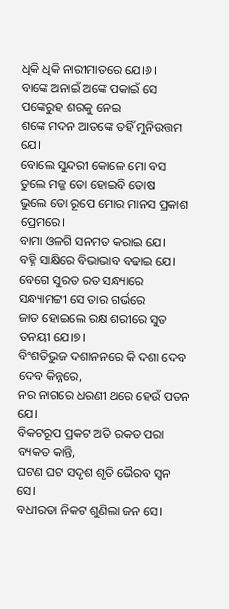ଧିକି ଧିକି ନାରୀମାତରେ ଯେ।୬।
ବାଙ୍କେ ଅନାଇଁ ଅଙ୍କେ ପକାଇଁ ସେ ପଙ୍କେରୁହ ଶରକୁ ନେଇ
ଶଙ୍କେ ମଦନ ଆତଙ୍କେ ତହିଁ ମୁନିଉତ୍ତମ ଯେ।
ବୋଲେ ସୁନ୍ଦରୀ କୋଳେ ମୋ ବସ ତୁଲେ ମଜ୍ଜ ତୋ ହୋଇବି ତୋଷ
ଭୁଲେ ତୋ ରୂପେ ମୋର ମାନସ ପ୍ରକାଶ ପ୍ରେମରେ।
ବାମା ଓଳଗି ସନମତ କରାଇ ଯେ।
ବହ୍ନି ସାକ୍ଷିରେ ବିଭାଭାବ ବଢାଇ ଯେ।
ବେଗେ ସୁରତ ରତ ସନ୍ଧ୍ୟାରେ ସନ୍ଧ୍ୟାମଟ୍ଟୀ ସେ ତାର ଗର୍ଭରେ
ଜାତ ହୋଇଲେ ରକ୍ଷ ଶରୀରେ ସୁତ ତନୟୀ ଯେ।୭।
ବିଂଶତିଭୁଜ ଦଶାନନରେ କି ଦଶା ଦେବ ଦେବ କିନ୍ନରେ,
ନର ନାଗରେ ଧରଣୀ ଥରେ ହେଉଁ ପତନ ଯେ।
ବିକଟରୂପ ପ୍ରକଟ ଅତି ରକତ ପରା ବ୍ୟକତ କାନ୍ତି,
ଘଟଣ ଘଟ ସଦୃଶ ଶୃତି ଭୈରବ ସ୍ୱନ ସେ।
ବଧୀରତା ନିକଟ ଶୁଣିଲା ଜନ ସେ।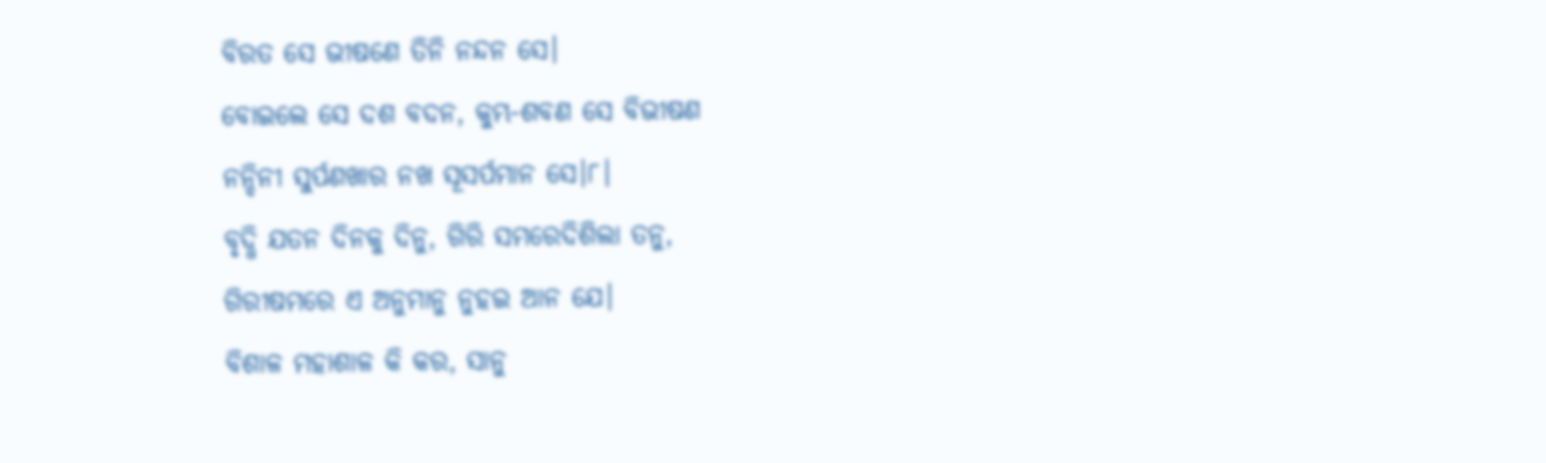ବିରତ ସେ ଭୀଷଣେ ତିନି ନନ୍ଦନ ସେ।
ବୋଇଲେ ସେ ଦଶ ବଦନ, କୁମ୍ଭ-ଶବଣ ସେ ବିଭୀଷଣ
ନନ୍ଦିନୀ ସୁର୍ପଣଖାର ନଖ ସୂସର୍ପମାନ ସେ।୮।
ବୃଦ୍ଧି ଯତନ ଦିନକୁ ଦିନୁ, ଗିରି ସମରେଦିଶିଲା ତନୁ,
ଗିରୀଷମରେ ଏ ଅନୁମାନୁ ନୁହଇ ଆନ ଯେ।
ବିଶାଳ ମହାଶାଳ କି କର, ସାନୁ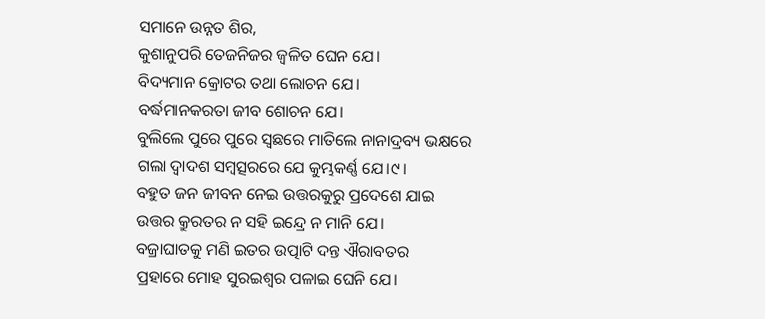ସମାନେ ଉନ୍ନତ ଶିର,
କୁଶାନୁପରି ତେଜନିଜର ଜ୍ୱଳିତ ଘେନ ଯେ।
ବିଦ୍ୟମାନ କ୍ରୋଟର ତଥା ଲୋଚନ ଯେ।
ବର୍ଦ୍ଧମାନକରତା ଜୀବ ଶୋଚନ ଯେ।
ବୁଲିଲେ ପୁରେ ପୁରେ ସ୍ୱଛରେ ମାତିଲେ ନାନାଦ୍ରବ୍ୟ ଭକ୍ଷରେ
ଗଲା ଦ୍ୱାଦଶ ସମ୍ବତ୍ସରରେ ଯେ କୁମ୍ଭକର୍ଣ୍ଣ ଯେ।୯।
ବହୁତ ଜନ ଜୀବନ ନେଇ ଉତ୍ତରକୁରୁ ପ୍ରଦେଶେ ଯାଇ
ଉତ୍ତର କ୍ରୁରତର ନ ସହି ଇନ୍ଦ୍ରେ ନ ମାନି ଯେ।
ବଜ୍ରାଘାତକୁ ମଣି ଇତର ଉତ୍ପାଟି ଦନ୍ତ ଐରାବତର
ପ୍ରହାରେ ମୋହ ସୁରଇଶ୍ୱର ପଳାଇ ଘେନି ଯେ।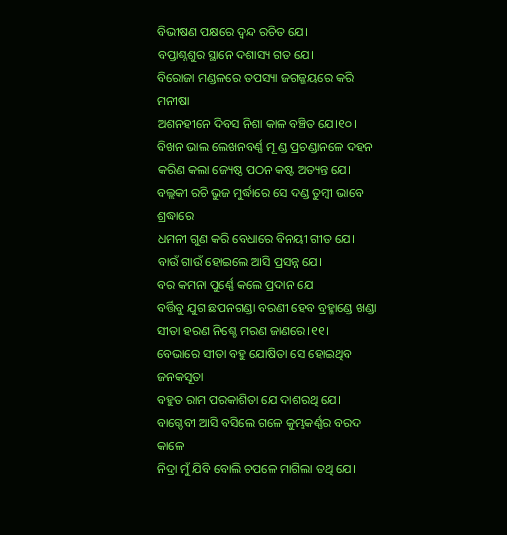ବିଭୀଷଣ ପକ୍ଷରେ ଦ୍ୱନ୍ଦ ରଚିତ ଯେ।
ବପ୍ତାଶ୍ନଶୁର ସ୍ଥାନେ ଦଶାସ୍ୟ ଗତ ଯେ।
ବିରୋଜା ମଣ୍ଡଳରେ ତପସ୍ୟା ଜଗଜ୍ଜୟରେ କରି ମନୀଷା
ଅଶନହୀନେ ଦିବସ ନିଶା କାଳ ବଞ୍ଚିତ ଯେ।୧୦।
ବିଖନ ଭାଲ ଲେଖନବର୍ଣ୍ଣ ମୂ ଣ୍ଡ ପ୍ରଚଣ୍ଡାନଳେ ଦହନ
କରିଣ କଲା ଜ୍ୟେଷ୍ଠ ପଠନ କଷ୍ଟ ଅତ୍ୟନ୍ତ ଯେ।
ବଲ୍ଲକୀ ରଚି ଭୁଜ ମୁର୍ଦ୍ଧାରେ ସେ ଦଣ୍ଡ ତୁମ୍ବୀ ଭାବେ ଶ୍ରଦ୍ଧାରେ
ଧମନୀ ଗୁଣ କରି ବେଧାରେ ବିନୟୀ ଗୀତ ଯେ।
ବାଉଁ ଗାଉଁ ହୋଇଲେ ଆସି ପ୍ରସନ୍ନ ଯେ।
ବର କମନା ପୁର୍ଣ୍ଣେ କଲେ ପ୍ରଦାନ ଯେ
ବର୍ତ୍ତିବୁ ଯୁଗ ଛପନଗଣ୍ଡା ବରଣୀ ହେବ ବ୍ରହ୍ମାଣ୍ଡେ ଖଣ୍ଡା
ସୀତା ହରଣ ନିଶ୍ଚେ ମରଣ ଜାଣରେ।୧୧।
ବେଭାରେ ସୀତା ବହୁ ଯୋଷିତା ସେ ହୋଇଥିବ ଜନକସୂତା
ବହୁତ ରାମ ପରକାଶିତା ଯେ ଦାଶରଥି ଯେ।
ବାଗ୍ଦେବୀ ଆସି ବସିଲେ ଗଳେ କୁମ୍ଭକର୍ଣ୍ଣର ବରଦ କାଳେ
ନିଦ୍ରା ମୁଁ ଯିବି ବୋଲି ଚପଳେ ମାଗିଲା ତଥି ଯେ।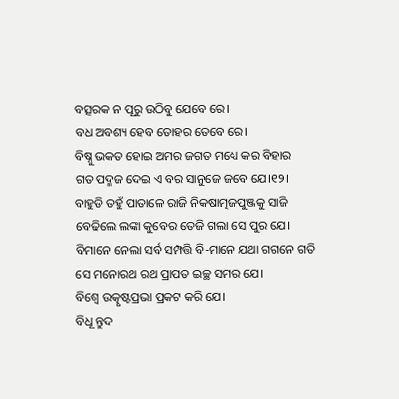ବତ୍ସରକ ନ ପୂରୁ ଉଠିବୁ ଯେବେ ରେ।
ବଧ ଅବଶ୍ୟ ହେବ ତୋହର ତେବେ ରେ।
ବିଷ୍ନୁ ଭକତ ହୋଇ ଅମର ଜଗତ ମଧ୍ୟେ କର ବିହାର
ଗତ ପଦ୍ମଜ ଦେଇ ଏ ବର ସାନୁଜେ ଜବେ ଯେ।୧୨।
ବାହୁଡି ତହୁଁ ପାତାଳେ ରାଜି ନିକଷାତ୍ମଜପୁଞ୍ଜକୁ ସାଜି
ବେଢିଲେ ଲଙ୍କା କୁବେର ତେଜି ଗଲା ସେ ପୁର ଯେ।
ବିମାନେ ନେଲା ସର୍ବ ସମ୍ପତ୍ତି ବି-ମାନେ ଯଥା ଗଗନେ ଗତି
ସେ ମନୋରଥ ରଥ ପ୍ରାପତ ଇଚ୍ଛ ସମର ଯେ।
ବିଶ୍ୱେ ଉତ୍କୃଷ୍ଟପ୍ରଭା ପ୍ରକଟ କରି ଯେ।
ବିଧୂ ନ୍ତୁଦ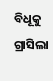ବିଧୂକୁ ଗ୍ରାସିଲା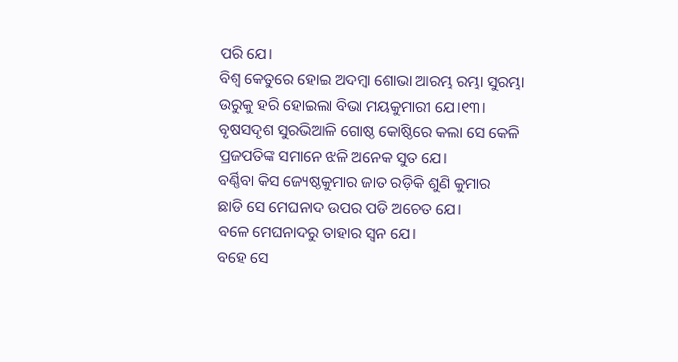ପରି ଯେ।
ବିଶ୍ୱ କେତୁରେ ହୋଇ ଅଦମ୍ବା ଶୋଭା ଆରମ୍ଭ ରମ୍ଭା ସୁରମ୍ଭା
ଉରୁକୁ ହରି ହୋଇଲା ବିଭା ମୟକୁମାରୀ ଯେ।୧୩।
ବୃଷସଦୃଶ ସୁରଭିଆଳି ଗୋଷ୍ଠ କୋଷ୍ଠିରେ କଲା ସେ କେଳି
ପ୍ରଜପତିଙ୍କ ସମାନେ ଝଳି ଅନେକ ସୁତ ଯେ।
ବର୍ଣ୍ଣିବା କିସ ଜ୍ୟେଷ୍ଠକୁମାର ଜାତ ରଡ଼ିକି ଶୁଣି କୁମାର
ଛାଡି ସେ ମେଘନାଦ ଉପର ପଡି ଅଚେତ ଯେ।
ବଳେ ମେଘନାଦରୁ ତାହାର ସ୍ୱନ ଯେ।
ବହେ ସେ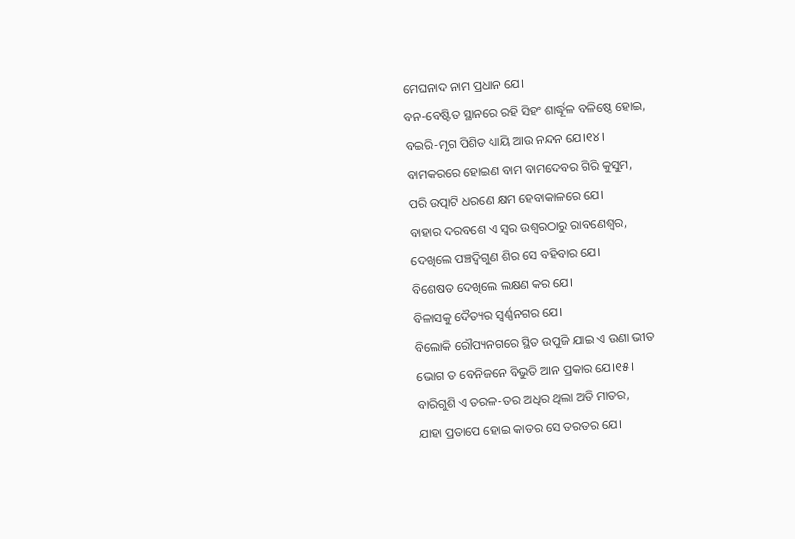ମେଘନାଦ ନାମ ପ୍ରଧାନ ଯେ।
ବନ-ବେଷ୍ଟିତ ସ୍ଥାନରେ ରହି ସିହଂ ଶାର୍ଦ୍ଧୂଳ ବଳିଷ୍ଠେ ହୋଇ,
ବଇରି-ମୃଗ ପିଶିତ ଧ୍ୟାୟି ଆଉ ନନ୍ଦନ ଯେ।୧୪।
ବାମକରରେ ହୋଇଣ ବାମ ବାମଦେବର ଗିରି କୁସୁମ,
ପରି ଉତ୍ପାଟି ଧରଣେ କ୍ଷମ ହେବାକାଳରେ ଯେ।
ବାହାର ଦରବଶେ ଏ ସ୍ୱର ଉଶ୍ୱରଠାରୁ ରାବଣେଶ୍ୱର,
ଦେଖିଲେ ପଞ୍ଚଦ୍ୱିଗୁଣ ଶିର ସେ ବହିବାର ଯେ।
ବିଶେଷତ ଦେଖିଲେ ଲକ୍ଷଣ କର ଯେ।
ବିଳାସକୁ ଦୈତ୍ୟର ସ୍ୱର୍ଣ୍ଣନଗର ଯେ।
ବିଲୋକି ରୌପ୍ୟନଗରେ ସ୍ଥିତ ଉପୁଜି ଯାଇ ଏ ଉଣା ଭୀତ
ଭୋଗ ତ ବେନିଜନେ ବିଭୁତି ଆନ ପ୍ରକାର ଯେ।୧୫।
ବାରିଗୁଶି ଏ ତରଳ-ତର ଅଧିର ଥିଲା ଅତି ମାତର,
ଯାହା ପ୍ରତାପେ ହୋଇ କାତର ସେ ତରତର ଯେ।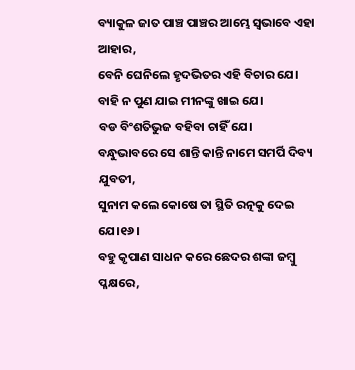ବ୍ୟାକୁଳ ଜାତ ପାଞ୍ଚ ପାଞ୍ଚର ଆମ୍ଭେ ସ୍ୱଭାବେ ଏହା ଆହାର,
ବେନି ଘେନିଲେ ହୃଦଭିତର ଏହି ବିଚାର ଯେ।
ବାହି ନ ପୁଣ ଯାଇ ମୀନଙ୍କୁ ଖାଇ ଯେ।
ବଡ ବିଂଶତିଭୁଜ ବହିବା ଚାହିଁ ଯେ।
ବନ୍ଧୁଭାବରେ ସେ ଶାନ୍ତି କାନ୍ତି ନାମେ ସମର୍ପି ଦିବ୍ୟ ଯୁବତୀ,
ସୁନାମ କଲେ କୋଷେ ତା ସ୍ଥିତି ରତ୍ନକୁ ଦେଇ ଯେ।୧୬।
ବହୁ କୃପାଣ ସାଧନ କରେ ଛେଦର ଶଙ୍କା ଜମ୍ବୁ ପ୍ଳକ୍ଷରେ,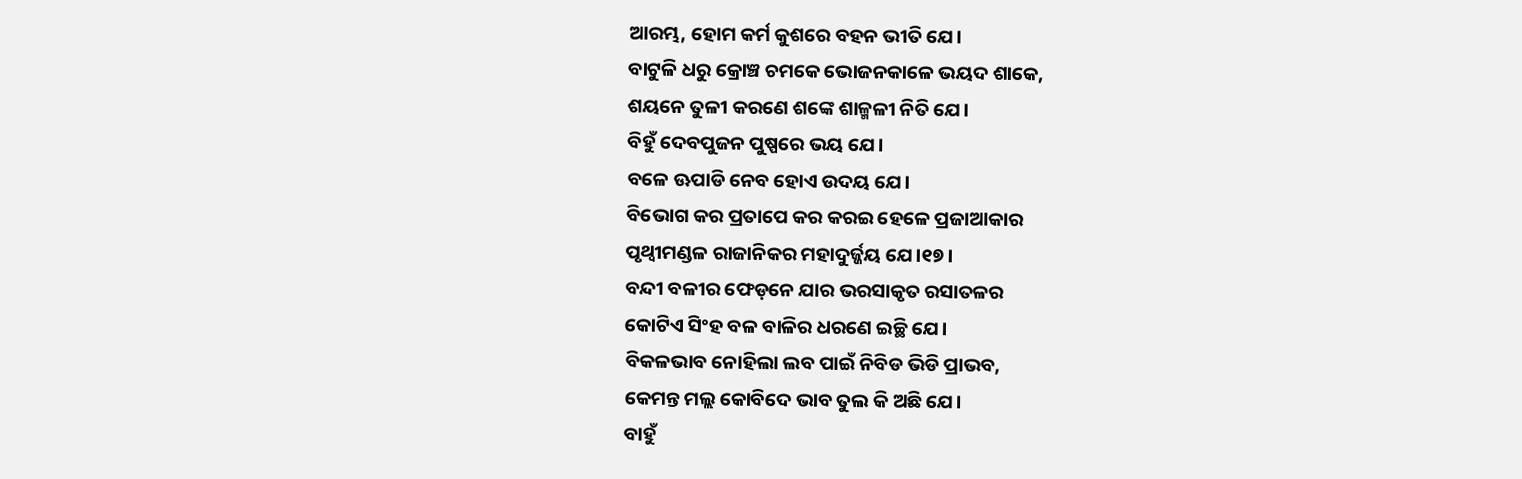ଆରମ୍ଭ, ହୋମ କର୍ମ କୁଶରେ ବହନ ଭୀତି ଯେ।
ବାଟୁଳି ଧରୁ କ୍ରୋଞ୍ଚ ଚମକେ ଭୋଜନକାଳେ ଭୟଦ ଶାକେ,
ଶୟନେ ତୁଳୀ କରଣେ ଶଙ୍କେ ଶାଳ୍ମଳୀ ନିତି ଯେ।
ବିହୁଁ ଦେବପୁଜନ ପୁଷ୍ପରେ ଭୟ ଯେ।
ବଳେ ଊପାଡି ନେବ ହୋଏ ଉଦୟ ଯେ।
ବିଭୋଗ କର ପ୍ରତାପେ କର କରଇ ହେଳେ ପ୍ରଜାଆକାର
ପୃଥ୍ୱୀମଣ୍ଡଳ ରାଜାନିକର ମହାଦୁର୍ଜ୍ଜୟ ଯେ।୧୭।
ବନ୍ଦୀ ବଳୀର ଫେଡ଼ନେ ଯାର ଭରସାକୃତ ରସାତଳର
କୋଟିଏ ସିଂହ ବଳ ବାଳିର ଧରଣେ ଇଚ୍ଛି ଯେ।
ବିକଳଭାବ ନୋହିଲା ଲବ ପାଇଁ ନିବିଡ ଭିଡି ପ୍ରାଭବ,
କେମନ୍ତ ମଲ୍ଲ କୋବିଦେ ଭାବ ତୁଲ କି ଅଛି ଯେ।
ବାହୁଁ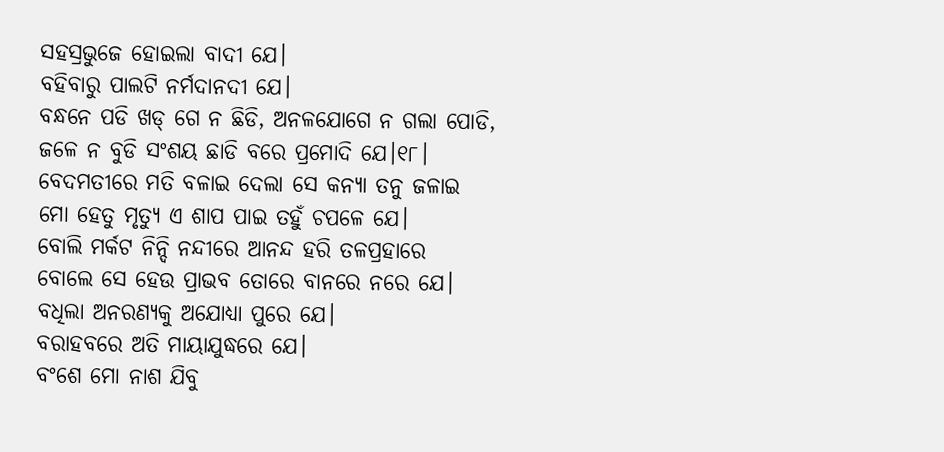ସହସ୍ରଭୁଜେ ହୋଇଲା ବାଦୀ ଯେ।
ବହିବାରୁ ପାଲଟି ନର୍ମଦାନଦୀ ଯେ।
ବନ୍ଧନେ ପଡି ଖଡ୍ ଗେ ନ ଛିଡି, ଅନଳଯୋଗେ ନ ଗଲା ପୋଡି,
ଜଳେ ନ ବୁଡି ସଂଶୟ ଛାଡି ବରେ ପ୍ରମୋଦି ଯେ।୧୮।
ବେଦମତୀରେ ମତି ବଳାଇ ଦେଲା ସେ କନ୍ୟା ତନୁ ଜଳାଇ
ମୋ ହେତୁ ମୃତ୍ୟୁ ଏ ଶାପ ପାଇ ତହୁଁ ଚପଳେ ଯେ।
ବୋଲି ମର୍କଟ ନିନ୍ଦି ନନ୍ଦୀରେ ଆନନ୍ଦ ହରି ତଳପ୍ରହାରେ
ବୋଲେ ସେ ହେଉ ପ୍ରାଭବ ତୋରେ ବାନରେ ନରେ ଯେ।
ବଧିଲା ଅନରଣ୍ୟକୁ ଅଯୋଧ୍ୟା ପୁରେ ଯେ।
ବରାହବରେ ଅତି ମାୟାଯୁଦ୍ଧରେ ଯେ।
ବଂଶେ ମୋ ନାଶ ଯିବୁ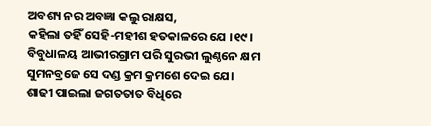ଅବଶ୍ୟ ନର ଅବଜ୍ଞା କଲୁ ରାକ୍ଷସ,
କହିଲା ତହିଁ ସେହି-ମହୀଶ ହତକାଳରେ ଯେ ।୧୯।
ବିବୁଧାଳୟ ଆଭୀରଗ୍ରାମ ପରି ସୁରଭୀ ଲୁଣ୍ଠନେ କ୍ଷମ
ସୁମନବ୍ରଜେ ସେ ଦଣ୍ଡ କ୍ରମ କ୍ରମଶେ ଦେଇ ଯେ।
ଶାଢୀ ପାଇଲା ଜଗତତାତ ବିଧିରେ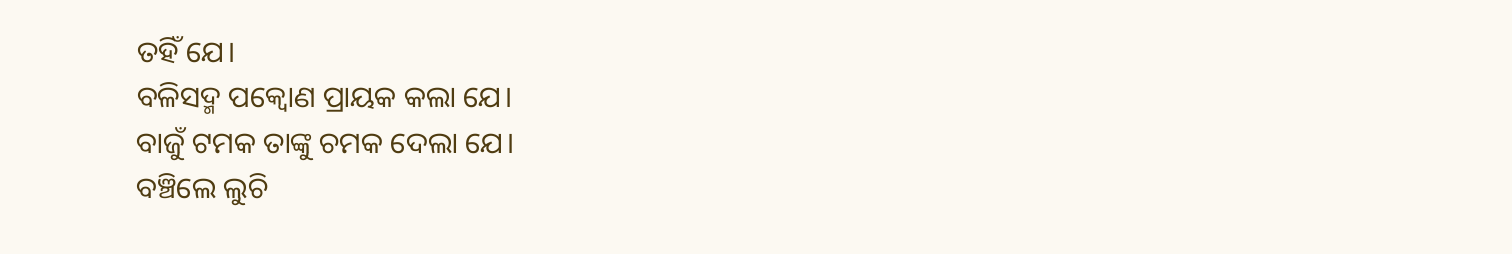ତହିଁ ଯେ।
ବଳିସଦ୍ମ ପକ୍ୱୋଣ ପ୍ରାୟକ କଲା ଯେ।
ବାଜୁଁ ଟମକ ତାଙ୍କୁ ଚମକ ଦେଲା ଯେ।
ବଞ୍ଚିଲେ ଲୁଚି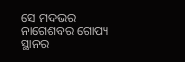ସେ ମଦଭର ନାଗେଶବର ଗୋପ୍ୟ ସ୍ଥାନର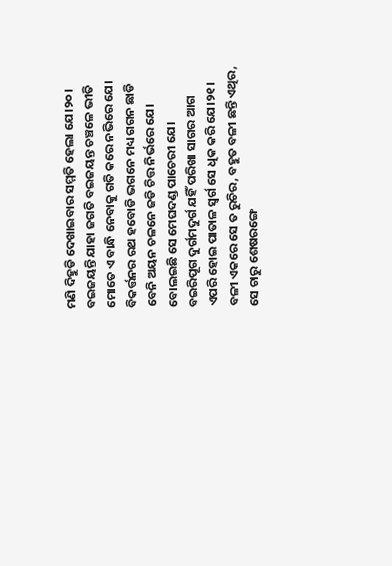ମଣି ଦିହୁଡି ଦେଖାଇବାର ସମ୍ମତି ହେଲା ଯେ।୨୦।
ବଇଜୟନ୍ତି ଯାହା ଜଗତି ବଇଜୟନ୍ତ ଚଞ୍ଚଳେ ଭୀତି
ମୋତେ ଏ ବାନ୍ଧି ନେବାକୁ ଗତି କରେ ନଭିରେ ଯେ।
ବିକର୍ତ୍ତନର ରଥ ହବୋଡି ଭଗନେ ମଧ୍ୟ ଗଗନ ଛାଡି
ବେନି ଅୟନ ଚଳନେ ଜଡି ଚିତ୍ତ ନିର୍ଭରେ ଯେ।
ବୋଲଇଛି ସେ ମେଘଦଣ୍ଡ ପାଚେରୀ ଯେ।
ବଇରିପୂଗ ଦୁର୍ଗମଦୁର୍ଗ ଯହିଁ ପରିଖା ସାଗର ଆଗ
ଏପରି ହୋଇ ପାତାଳ ସ୍ୱର୍ଗ ସେ ଧିକ କରି ଯେ।୨୧।
ବଳୀ ଏକରେ ସେ ତ ରୁଚିର, ବହୁତ ବଳୀ ଛନ୍ତି ଏଥିର,
ସେ ଚାରୁ ଶେଷରଙ୍ଗେ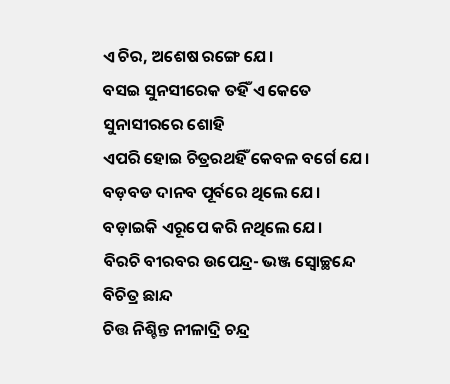ଏ ଚିର, ଅଶେଷ ରଙ୍ଗେ ଯେ।
ବସଇ ସୁନସୀରେକ ତହିଁ ଏ କେତେ ସୁନାସୀରରେ ଶୋହି
ଏପରି ହୋଇ ଚିତ୍ରରଥହିଁ କେବଳ ବର୍ଗେ ଯେ।
ବଡ଼ବଡ ଦାନବ ପୂର୍ବରେ ଥିଲେ ଯେ।
ବଡ଼ାଇକି ଏରୂପେ କରି ନଥିଲେ ଯେ।
ବିରଚି ବୀରବର ଉପେନ୍ଦ୍ର- ଭଞ୍ଜ ସ୍ୱୋଚ୍ଛନ୍ଦେ ବିଚିତ୍ର ଛାନ୍ଦ
ଚିତ୍ତ ନିଶ୍ଚିନ୍ତ ନୀଳାଦ୍ରି ଚନ୍ଦ୍ର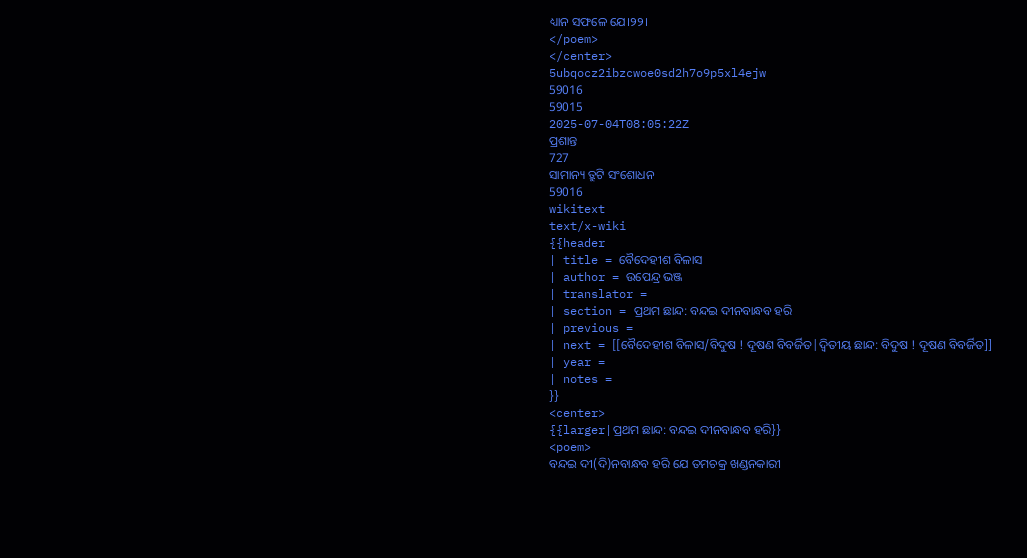ଧ୍ୟାନ ସଫଳେ ଯେ।୨୨।
</poem>
</center>
5ubqocz2ibzcwoe0sd2h7o9p5xl4ejw
59016
59015
2025-07-04T08:05:22Z
ପ୍ରଶାନ୍ତ
727
ସାମାନ୍ୟ ତ୍ରୁଟି ସଂଶୋଧନ
59016
wikitext
text/x-wiki
{{header
| title = ବୈଦେହୀଶ ବିଳାସ
| author = ଉପେନ୍ଦ୍ର ଭଞ୍ଜ
| translator =
| section = ପ୍ରଥମ ଛାନ୍ଦ: ବନ୍ଦଇ ଦୀନବାନ୍ଧବ ହରି
| previous =
| next = [[ବୈଦେହୀଶ ବିଳାସ/ବିଦୁଷ ! ଦୂଷଣ ବିବର୍ଜିତ|ଦ୍ୱିତୀୟ ଛାନ୍ଦ: ବିଦୁଷ ! ଦୂଷଣ ବିବର୍ଜିତ]]
| year =
| notes =
}}
<center>
{{larger|ପ୍ରଥମ ଛାନ୍ଦ: ବନ୍ଦଇ ଦୀନବାନ୍ଧବ ହରି}}
<poem>
ବନ୍ଦଇ ଦୀ(ଦି)ନବାନ୍ଧବ ହରି ଯେ ତମଚକ୍ର ଖଣ୍ଡନକାରୀ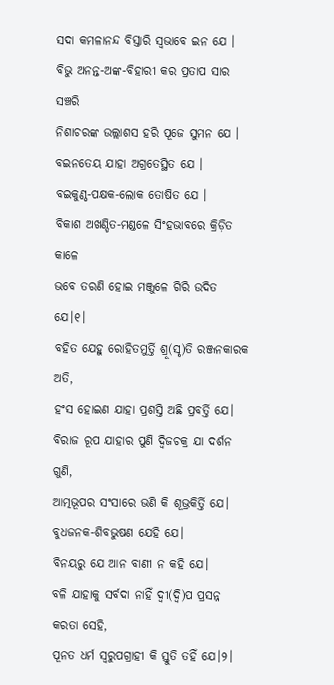ସଦା କମଳାନନ୍ଦ ବିସ୍ତାରି ସ୍ୱଭାବେ ଇନ ଯେ ।
ବିଭୁ ଅନନ୍ତ-ଅଙ୍କ-ବିହାରୀ କର ପ୍ରତାପ ସାର ସଞ୍ଚରି
ନିଶାଚରଙ୍କ ଉଲ୍ଲାଶସ ହରି ପୂଜେ ସୁମନ ଯେ ।
ବଇନତେୟ ଯାହା ଅଗ୍ରତେସ୍ଥିତ ଯେ ।
ବଇକୁଣ୍ଠ-ପକ୍ଷକ-ଲୋକ ତୋଷିତ ଯେ ।
ବିକାଶ ଅଖଣ୍ଡିତ-ମଣ୍ଡଳେ ସିଂହଭାବରେ କ୍ରିଡ଼ିତ କାଳେ
ଭବେ ତରଣି ହୋଇ ମଞ୍ଜୁଳେ ଗିରି ଉଦିତ ଯେ।୧।
ବହିତ ଯେହୁ ରୋହିତମୁର୍ତ୍ତି ଶ୍ରୂ(ସୃ)ତି ରଞ୍ଜନକାରକ ଅତି,
ହଂସ ହୋଇଣ ଯାହା ପ୍ରଶସ୍ତି ଅଛି ପ୍ରବର୍ତ୍ତି ଯେ।
ବିରାଜ ରୂପ ଯାହାର ପୁଣି ଦ୍ୱିଜଚକ୍ର ଯା ଦର୍ଶନ ଗୁଣି,
ଆତ୍ମଭୂପର ସଂସାରେ ଭଣି କି ଶୂଭ୍ରକିର୍ତ୍ତି ଯେ।
ବୁଧଜନକ-ଶିବଭୁଷଣ ଯେହି ଯେ।
ବିନୟରୁ ଯେ ଆନ ବାଣୀ ନ କହି ଯେ।
ବଳି ଯାହାକୁ ସର୍ବଦା ନାହିଁ ଦ୍ୱୀ(ଦ୍ୱି)ପ ପ୍ରସନ୍ନ କରତା ସେହି,
ପୂନତ ଧର୍ମ ସ୍ୱରୁପଗ୍ରାହୀ କି ସ୍ତୁତି ତହିଁ ଯେ।୨।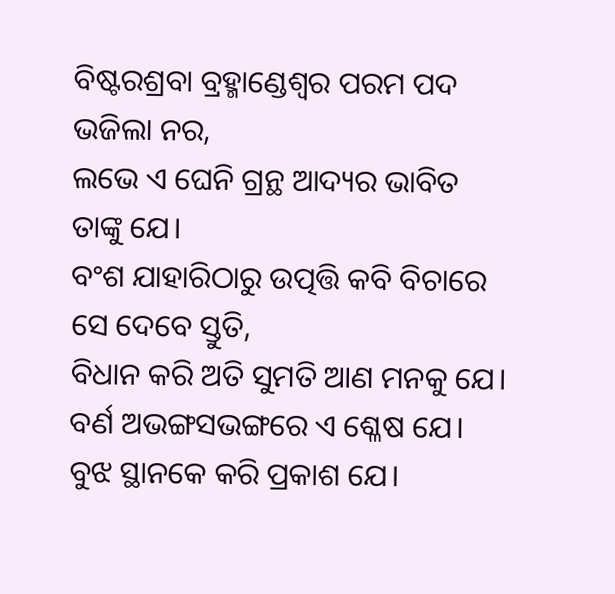ବିଷ୍ଟରଶ୍ରବା ବ୍ରହ୍ମାଣ୍ଡେଶ୍ୱର ପରମ ପଦ ଭଜିଲା ନର,
ଲଭେ ଏ ଘେନି ଗ୍ରନ୍ଥ ଆଦ୍ୟର ଭାବିତ ତାଙ୍କୁ ଯେ।
ବଂଶ ଯାହାରିଠାରୁ ଉତ୍ପତ୍ତି କବି ବିଚାରେ ସେ ଦେବେ ସ୍ତୁତି,
ବିଧାନ କରି ଅତି ସୁମତି ଆଣ ମନକୁ ଯେ।
ବର୍ଣ ଅଭଙ୍ଗସଭଙ୍ଗରେ ଏ ଶ୍ଳେଷ ଯେ।
ବୁଝ ସ୍ଥାନକେ କରି ପ୍ରକାଶ ଯେ।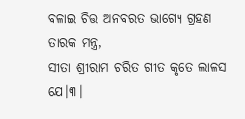ବଳାଇ ଚିତ୍ତ ଅନବରତ ଭାଗ୍ୟେ ଗ୍ରହଣ ତାରକ ମନ୍ତ୍ର,
ସୀତା ଶ୍ରୀରାମ ଚରିତ ଗୀତ କୃତେ ଲାଳସ ଯେ।୩।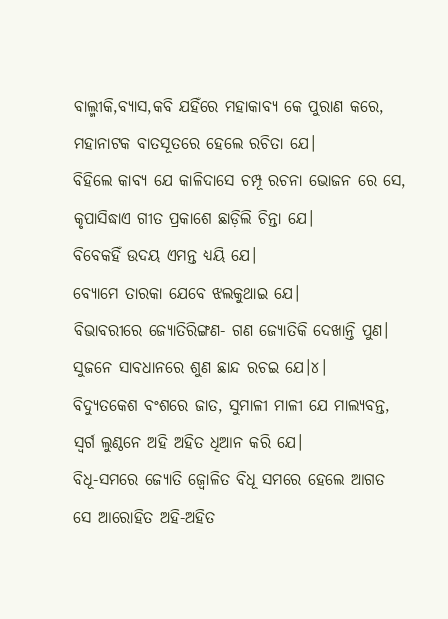ବାଲ୍ମୀକି,ବ୍ୟାସ,କବି ଯହିଁରେ ମହାକାବ୍ୟ କେ ପୁରାଣ କରେ,
ମହାନାଟକ ବାତସୂତରେ ହେଲେ ରଚିତା ଯେ।
ବିହିଲେ କାବ୍ୟ ଯେ କାଳିଦାସେ ଚମ୍ପୂ ରଚନା ଭୋଜନ ରେ ସେ,
କୃପାସିଦ୍ଧାଏ ଗୀତ ପ୍ରକାଶେ ଛାଡ଼ିଲି ଚିନ୍ତା ଯେ।
ବିବେକହିଁ ଉଦୟ ଏମନ୍ତ ଧ୍ୟୟି ଯେ।
ବ୍ୟୋମେ ତାରକା ଯେବେ ଝଲକୁଥାଇ ଯେ।
ବିଭାବରୀରେ ଜ୍ୟୋତିରିଙ୍ଗଣ- ଗଣ ଜ୍ୟୋତିକି ଦେଖାନ୍ତି ପୁଣ।
ସୁଜନେ ସାବଧାନରେ ଶୁଣ ଛାନ୍ଦ ରଚଇ ଯେ।୪।
ବିଦ୍ୟୁତକେଶ ବଂଶରେ ଜାତ, ସୁମାଳୀ ମାଳୀ ଯେ ମାଲ୍ୟବନ୍ତ,
ସ୍ୱର୍ଗ ଲୁଣ୍ଠନେ ଅହି ଅହିତ ଧିଆନ କରି ଯେ।
ବିଧୂ-ସମରେ ଜ୍ୟୋତି ଜ୍ୱୋଳିତ ବିଧୂ ସମରେ ହେଲେ ଆଗତ
ସେ ଆରୋହିତ ଅହି-ଅହିତ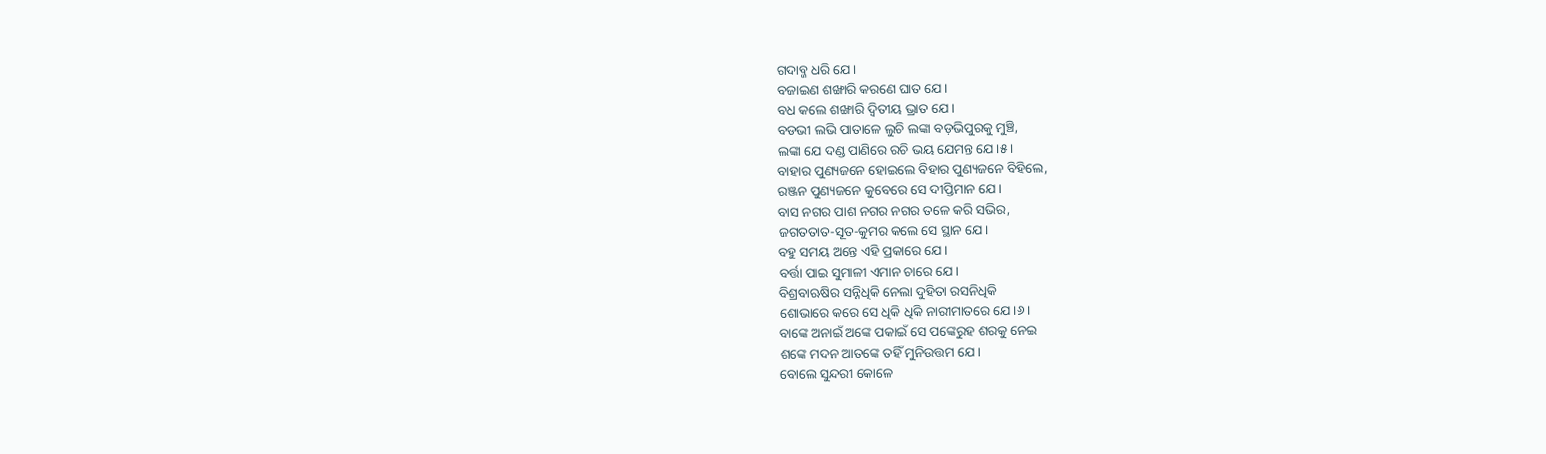ଗଦାବ୍ଜ ଧରି ଯେ।
ବଜାଇଣ ଶଙ୍ଖାରି କରଣେ ଘାତ ଯେ।
ବଧ କଲେ ଶଙ୍ଖାରି ଦ୍ୱିତୀୟ ଭ୍ରାତ ଯେ।
ବଡଭୀ ଲଭି ପାତାଳେ ଲୁଚି ଲଙ୍କା ବଡ଼ଭିପୁରକୁ ମୁଞ୍ଚି,
ଲଙ୍କା ଯେ ଦଣ୍ଡ ପାଣିରେ ରଚି ଭୟ ଯେମନ୍ତ ଯେ।୫।
ବାହାର ପୁଣ୍ୟଜନେ ହୋଇଲେ ବିହାର ପୁଣ୍ୟଜନେ ବିହିଲେ,
ରଞ୍ଜନ ପୁଣ୍ୟଜନେ କୁବେରେ ସେ ଦୀପ୍ତିମାନ ଯେ।
ବାସ ନଗର ପାଶ ନଗର ନଗର ତଳେ କରି ସଭିର,
ଜଗତତାତ-ସୂତ-କୁମର କଲେ ସେ ସ୍ଥାନ ଯେ।
ବହୁ ସମୟ ଅନ୍ତେ ଏହି ପ୍ରକାରେ ଯେ।
ବର୍ତ୍ତା ପାଇ ସୁମାଳୀ ଏମାନ ଚାରେ ଯେ।
ବିଶ୍ରବାଋଷିର ସନ୍ନିଧିକି ନେଲା ଦୁହିତା ରସନିଧିକି
ଶୋଭାରେ କରେ ସେ ଧିକି ଧିକି ନାରୀମାତରେ ଯେ।୬।
ବାଙ୍କେ ଅନାଇଁ ଅଙ୍କେ ପକାଇଁ ସେ ପଙ୍କେରୁହ ଶରକୁ ନେଇ
ଶଙ୍କେ ମଦନ ଆତଙ୍କେ ତହିଁ ମୁନିଉତ୍ତମ ଯେ।
ବୋଲେ ସୁନ୍ଦରୀ କୋଳେ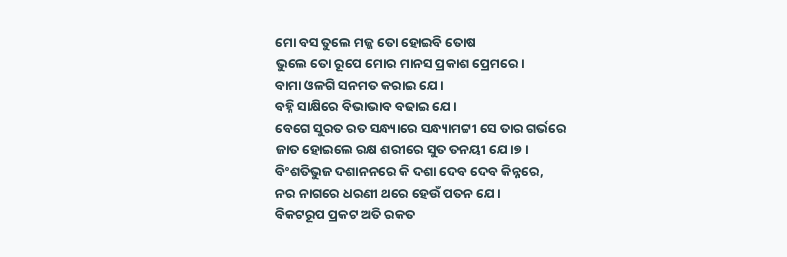ମୋ ବସ ତୁଲେ ମଜ୍ଜ ତୋ ହୋଇବି ତୋଷ
ଭୁଲେ ତୋ ରୂପେ ମୋର ମାନସ ପ୍ରକାଶ ପ୍ରେମରେ।
ବାମା ଓଳଗି ସନମତ କରାଇ ଯେ।
ବହ୍ନି ସାକ୍ଷିରେ ବିଭାଭାବ ବଢାଇ ଯେ।
ବେଗେ ସୁରତ ରତ ସନ୍ଧ୍ୟାରେ ସନ୍ଧ୍ୟାମଟ୍ଟୀ ସେ ତାର ଗର୍ଭରେ
ଜାତ ହୋଇଲେ ରକ୍ଷ ଶରୀରେ ସୁତ ତନୟୀ ଯେ।୭।
ବିଂଶତିଭୁଜ ଦଶାନନରେ କି ଦଶା ଦେବ ଦେବ କିନ୍ନରେ,
ନର ନାଗରେ ଧରଣୀ ଥରେ ହେଉଁ ପତନ ଯେ।
ବିକଟରୂପ ପ୍ରକଟ ଅତି ରକତ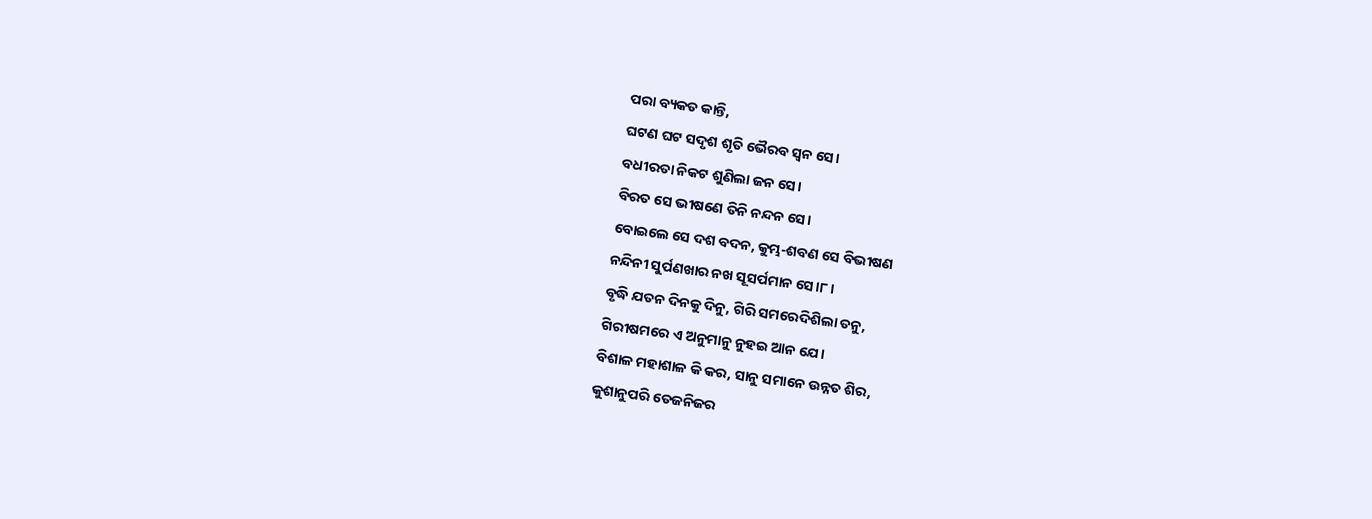ପରା ବ୍ୟକତ କାନ୍ତି,
ଘଟଣ ଘଟ ସଦୃଶ ଶୃତି ଭୈରବ ସ୍ୱନ ସେ।
ବଧୀରତା ନିକଟ ଶୁଣିଲା ଜନ ସେ।
ବିରତ ସେ ଭୀଷଣେ ତିନି ନନ୍ଦନ ସେ।
ବୋଇଲେ ସେ ଦଶ ବଦନ, କୁମ୍ଭ-ଶବଣ ସେ ବିଭୀଷଣ
ନନ୍ଦିନୀ ସୁର୍ପଣଖାର ନଖ ସୂସର୍ପମାନ ସେ।୮।
ବୃଦ୍ଧି ଯତନ ଦିନକୁ ଦିନୁ, ଗିରି ସମରେଦିଶିଲା ତନୁ,
ଗିରୀଷମରେ ଏ ଅନୁମାନୁ ନୁହଇ ଆନ ଯେ।
ବିଶାଳ ମହାଶାଳ କି କର, ସାନୁ ସମାନେ ଉନ୍ନତ ଶିର,
କୁଶାନୁପରି ତେଜନିଜର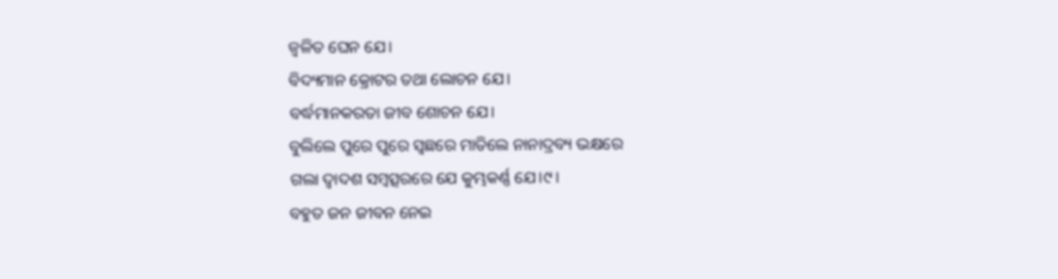ଜ୍ୱଳିତ ଘେନ ଯେ।
ବିଦ୍ୟମାନ କ୍ରୋଟର ତଥା ଲୋଚନ ଯେ।
ବର୍ଦ୍ଧମାନକରତା ଜୀବ ଶୋଚନ ଯେ।
ବୁଲିଲେ ପୁରେ ପୁରେ ସ୍ୱଛରେ ମାତିଲେ ନାନାଦ୍ରବ୍ୟ ଭକ୍ଷରେ
ଗଲା ଦ୍ୱାଦଶ ସମ୍ବତ୍ସରରେ ଯେ କୁମ୍ଭକର୍ଣ୍ଣ ଯେ।୯।
ବହୁତ ଜନ ଜୀବନ ନେଇ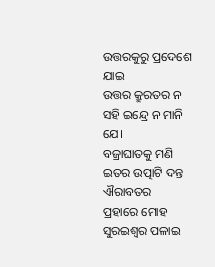ଉତ୍ତରକୁରୁ ପ୍ରଦେଶେ ଯାଇ
ଉତ୍ତର କ୍ରୁରତର ନ ସହି ଇନ୍ଦ୍ରେ ନ ମାନି ଯେ।
ବଜ୍ରାଘାତକୁ ମଣି ଇତର ଉତ୍ପାଟି ଦନ୍ତ ଐରାବତର
ପ୍ରହାରେ ମୋହ ସୁରଇଶ୍ୱର ପଳାଇ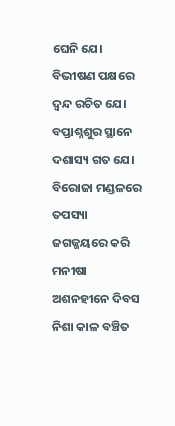ଘେନି ଯେ।
ବିଭୀଷଣ ପକ୍ଷରେ ଦ୍ୱନ୍ଦ ରଚିତ ଯେ।
ବପ୍ତାଶ୍ନଶୁର ସ୍ଥାନେ ଦଶାସ୍ୟ ଗତ ଯେ।
ବିରୋଜା ମଣ୍ଡଳରେ ତପସ୍ୟା ଜଗଜ୍ଜୟରେ କରି ମନୀଷା
ଅଶନହୀନେ ଦିବସ ନିଶା କାଳ ବଞ୍ଚିତ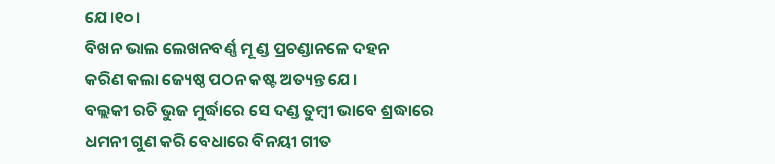ଯେ।୧୦।
ବିଖନ ଭାଲ ଲେଖନବର୍ଣ୍ଣ ମୂ ଣ୍ଡ ପ୍ରଚଣ୍ଡାନଳେ ଦହନ
କରିଣ କଲା ଜ୍ୟେଷ୍ଠ ପଠନ କଷ୍ଟ ଅତ୍ୟନ୍ତ ଯେ।
ବଲ୍ଲକୀ ରଚି ଭୁଜ ମୁର୍ଦ୍ଧାରେ ସେ ଦଣ୍ଡ ତୁମ୍ବୀ ଭାବେ ଶ୍ରଦ୍ଧାରେ
ଧମନୀ ଗୁଣ କରି ବେଧାରେ ବିନୟୀ ଗୀତ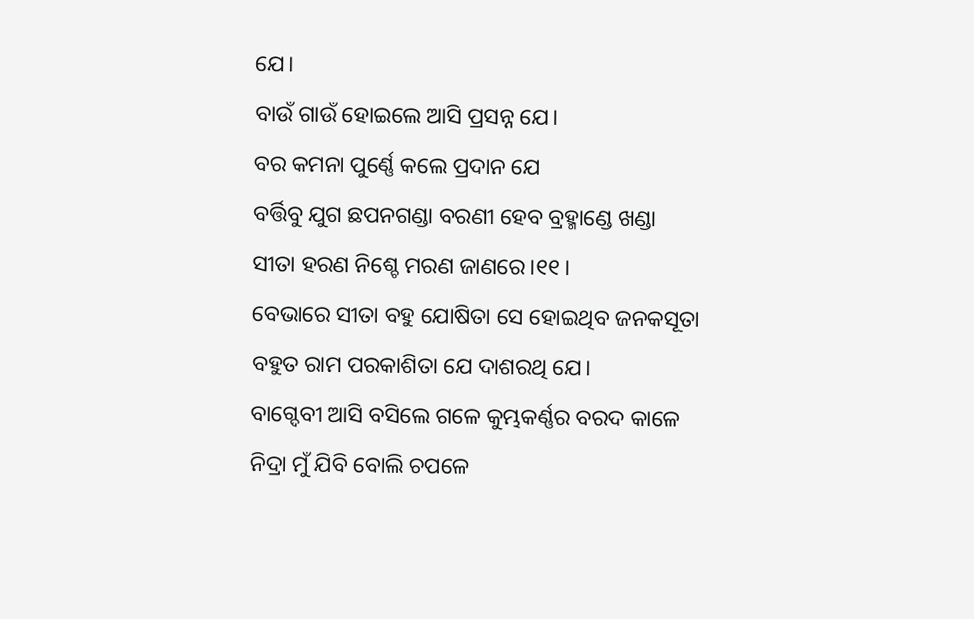ଯେ।
ବାଉଁ ଗାଉଁ ହୋଇଲେ ଆସି ପ୍ରସନ୍ନ ଯେ।
ବର କମନା ପୁର୍ଣ୍ଣେ କଲେ ପ୍ରଦାନ ଯେ
ବର୍ତ୍ତିବୁ ଯୁଗ ଛପନଗଣ୍ଡା ବରଣୀ ହେବ ବ୍ରହ୍ମାଣ୍ଡେ ଖଣ୍ଡା
ସୀତା ହରଣ ନିଶ୍ଚେ ମରଣ ଜାଣରେ।୧୧।
ବେଭାରେ ସୀତା ବହୁ ଯୋଷିତା ସେ ହୋଇଥିବ ଜନକସୂତା
ବହୁତ ରାମ ପରକାଶିତା ଯେ ଦାଶରଥି ଯେ।
ବାଗ୍ଦେବୀ ଆସି ବସିଲେ ଗଳେ କୁମ୍ଭକର୍ଣ୍ଣର ବରଦ କାଳେ
ନିଦ୍ରା ମୁଁ ଯିବି ବୋଲି ଚପଳେ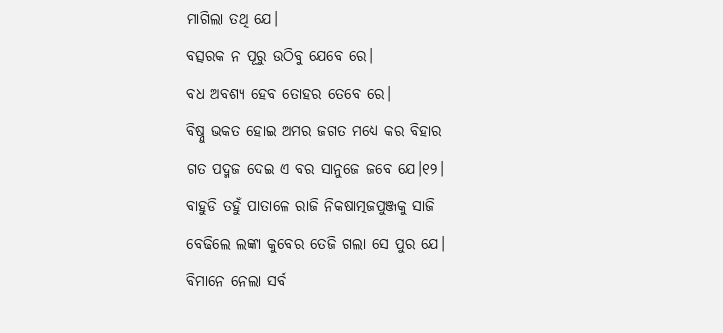ମାଗିଲା ତଥି ଯେ।
ବତ୍ସରକ ନ ପୂରୁ ଉଠିବୁ ଯେବେ ରେ।
ବଧ ଅବଶ୍ୟ ହେବ ତୋହର ତେବେ ରେ।
ବିଷ୍ନୁ ଭକତ ହୋଇ ଅମର ଜଗତ ମଧ୍ୟେ କର ବିହାର
ଗତ ପଦ୍ମଜ ଦେଇ ଏ ବର ସାନୁଜେ ଜବେ ଯେ।୧୨।
ବାହୁଡି ତହୁଁ ପାତାଳେ ରାଜି ନିକଷାତ୍ମଜପୁଞ୍ଜକୁ ସାଜି
ବେଢିଲେ ଲଙ୍କା କୁବେର ତେଜି ଗଲା ସେ ପୁର ଯେ।
ବିମାନେ ନେଲା ସର୍ବ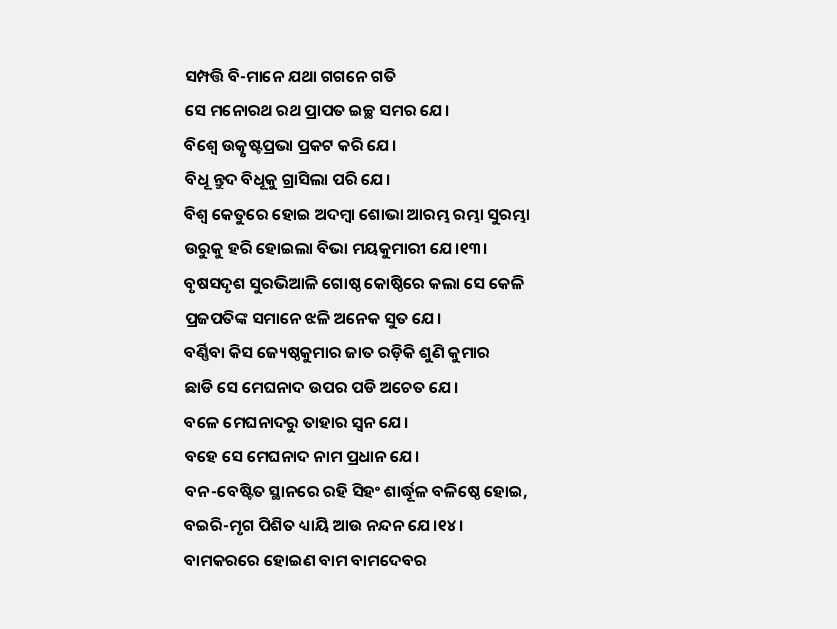ସମ୍ପତ୍ତି ବି-ମାନେ ଯଥା ଗଗନେ ଗତି
ସେ ମନୋରଥ ରଥ ପ୍ରାପତ ଇଚ୍ଛ ସମର ଯେ।
ବିଶ୍ୱେ ଉତ୍କୃଷ୍ଟପ୍ରଭା ପ୍ରକଟ କରି ଯେ।
ବିଧୂ ନ୍ତୁଦ ବିଧୂକୁ ଗ୍ରାସିଲା ପରି ଯେ।
ବିଶ୍ୱ କେତୁରେ ହୋଇ ଅଦମ୍ବା ଶୋଭା ଆରମ୍ଭ ରମ୍ଭା ସୁରମ୍ଭା
ଉରୁକୁ ହରି ହୋଇଲା ବିଭା ମୟକୁମାରୀ ଯେ।୧୩।
ବୃଷସଦୃଶ ସୁରଭିଆଳି ଗୋଷ୍ଠ କୋଷ୍ଠିରେ କଲା ସେ କେଳି
ପ୍ରଜପତିଙ୍କ ସମାନେ ଝଳି ଅନେକ ସୁତ ଯେ।
ବର୍ଣ୍ଣିବା କିସ ଜ୍ୟେଷ୍ଠକୁମାର ଜାତ ରଡ଼ିକି ଶୁଣି କୁମାର
ଛାଡି ସେ ମେଘନାଦ ଉପର ପଡି ଅଚେତ ଯେ।
ବଳେ ମେଘନାଦରୁ ତାହାର ସ୍ୱନ ଯେ।
ବହେ ସେ ମେଘନାଦ ନାମ ପ୍ରଧାନ ଯେ।
ବନ-ବେଷ୍ଟିତ ସ୍ଥାନରେ ରହି ସିହଂ ଶାର୍ଦ୍ଧୂଳ ବଳିଷ୍ଠେ ହୋଇ,
ବଇରି-ମୃଗ ପିଶିତ ଧ୍ୟାୟି ଆଉ ନନ୍ଦନ ଯେ।୧୪।
ବାମକରରେ ହୋଇଣ ବାମ ବାମଦେବର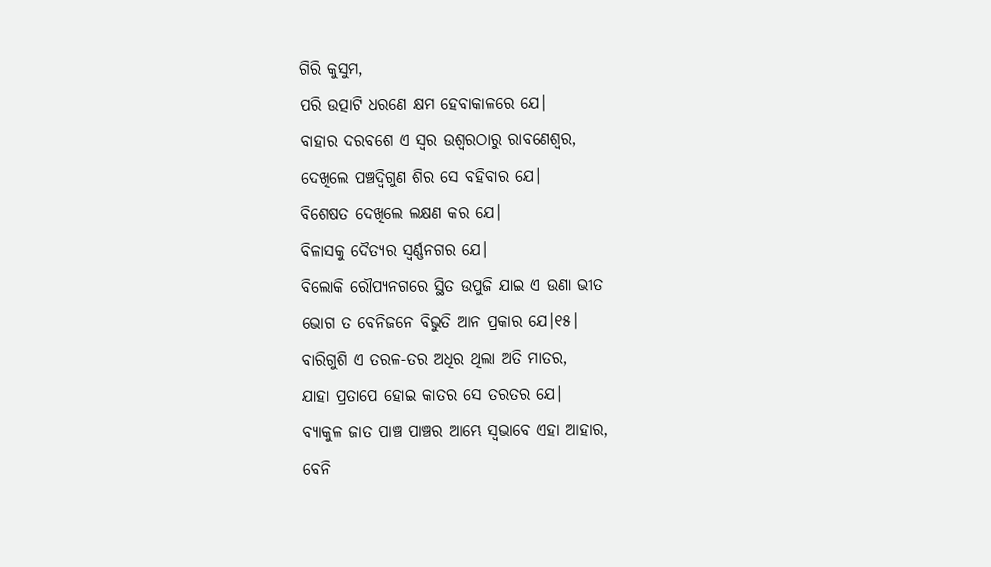ଗିରି କୁସୁମ,
ପରି ଉତ୍ପାଟି ଧରଣେ କ୍ଷମ ହେବାକାଳରେ ଯେ।
ବାହାର ଦରବଶେ ଏ ସ୍ୱର ଉଶ୍ୱରଠାରୁ ରାବଣେଶ୍ୱର,
ଦେଖିଲେ ପଞ୍ଚଦ୍ୱିଗୁଣ ଶିର ସେ ବହିବାର ଯେ।
ବିଶେଷତ ଦେଖିଲେ ଲକ୍ଷଣ କର ଯେ।
ବିଳାସକୁ ଦୈତ୍ୟର ସ୍ୱର୍ଣ୍ଣନଗର ଯେ।
ବିଲୋକି ରୌପ୍ୟନଗରେ ସ୍ଥିତ ଉପୁଜି ଯାଇ ଏ ଉଣା ଭୀତ
ଭୋଗ ତ ବେନିଜନେ ବିଭୁତି ଆନ ପ୍ରକାର ଯେ।୧୫।
ବାରିଗୁଶି ଏ ତରଳ-ତର ଅଧିର ଥିଲା ଅତି ମାତର,
ଯାହା ପ୍ରତାପେ ହୋଇ କାତର ସେ ତରତର ଯେ।
ବ୍ୟାକୁଳ ଜାତ ପାଞ୍ଚ ପାଞ୍ଚର ଆମ୍ଭେ ସ୍ୱଭାବେ ଏହା ଆହାର,
ବେନି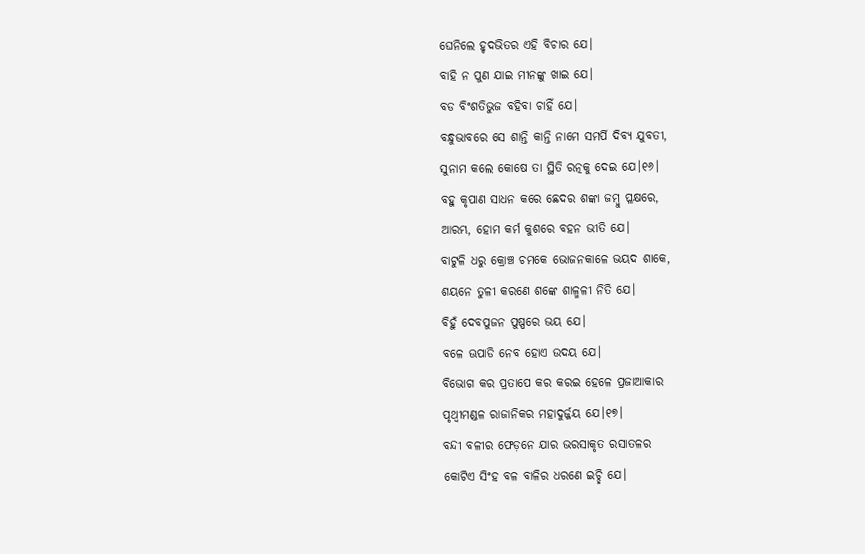ଘେନିଲେ ହୃଦଭିତର ଏହି ବିଚାର ଯେ।
ବାହି ନ ପୁଣ ଯାଇ ମୀନଙ୍କୁ ଖାଇ ଯେ।
ବଡ ବିଂଶତିଭୁଜ ବହିବା ଚାହିଁ ଯେ।
ବନ୍ଧୁଭାବରେ ସେ ଶାନ୍ତି କାନ୍ତି ନାମେ ସମର୍ପି ଦିବ୍ୟ ଯୁବତୀ,
ସୁନାମ କଲେ କୋଷେ ତା ସ୍ଥିତି ରତ୍ନକୁ ଦେଇ ଯେ।୧୬।
ବହୁ କୃପାଣ ସାଧନ କରେ ଛେଦର ଶଙ୍କା ଜମ୍ବୁ ପ୍ଳକ୍ଷରେ,
ଆରମ୍ଭ, ହୋମ କର୍ମ କୁଶରେ ବହନ ଭୀତି ଯେ।
ବାଟୁଳି ଧରୁ କ୍ରୋଞ୍ଚ ଚମକେ ଭୋଜନକାଳେ ଭୟଦ ଶାକେ,
ଶୟନେ ତୁଳୀ କରଣେ ଶଙ୍କେ ଶାଳ୍ମଳୀ ନିତି ଯେ।
ବିହୁଁ ଦେବପୁଜନ ପୁଷ୍ପରେ ଭୟ ଯେ।
ବଳେ ଊପାଡି ନେବ ହୋଏ ଉଦୟ ଯେ।
ବିଭୋଗ କର ପ୍ରତାପେ କର କରଇ ହେଳେ ପ୍ରଜାଆକାର
ପୃଥ୍ୱୀମଣ୍ଡଳ ରାଜାନିକର ମହାଦୁର୍ଜ୍ଜୟ ଯେ।୧୭।
ବନ୍ଦୀ ବଳୀର ଫେଡ଼ନେ ଯାର ଭରସାକୃତ ରସାତଳର
କୋଟିଏ ସିଂହ ବଳ ବାଳିର ଧରଣେ ଇଚ୍ଛି ଯେ।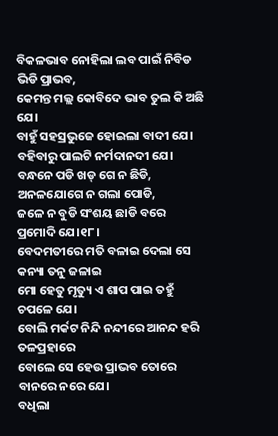ବିକଳଭାବ ନୋହିଲା ଲବ ପାଇଁ ନିବିଡ ଭିଡି ପ୍ରାଭବ,
କେମନ୍ତ ମଲ୍ଲ କୋବିଦେ ଭାବ ତୁଲ କି ଅଛି ଯେ।
ବାହୁଁ ସହସ୍ରଭୁଜେ ହୋଇଲା ବାଦୀ ଯେ।
ବହିବାରୁ ପାଲଟି ନର୍ମଦାନଦୀ ଯେ।
ବନ୍ଧନେ ପଡି ଖଡ୍ ଗେ ନ ଛିଡି, ଅନଳଯୋଗେ ନ ଗଲା ପୋଡି,
ଜଳେ ନ ବୁଡି ସଂଶୟ ଛାଡି ବରେ ପ୍ରମୋଦି ଯେ।୧୮।
ବେଦମତୀରେ ମତି ବଳାଇ ଦେଲା ସେ କନ୍ୟା ତନୁ ଜଳାଇ
ମୋ ହେତୁ ମୃତ୍ୟୁ ଏ ଶାପ ପାଇ ତହୁଁ ଚପଳେ ଯେ।
ବୋଲି ମର୍କଟ ନିନ୍ଦି ନନ୍ଦୀରେ ଆନନ୍ଦ ହରି ତଳପ୍ରହାରେ
ବୋଲେ ସେ ହେଉ ପ୍ରାଭବ ତୋରେ ବାନରେ ନରେ ଯେ।
ବଧିଲା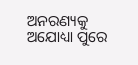ଅନରଣ୍ୟକୁ ଅଯୋଧ୍ୟା ପୁରେ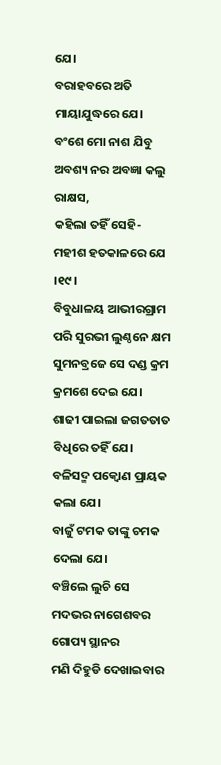ଯେ।
ବରାହବରେ ଅତି ମାୟାଯୁଦ୍ଧରେ ଯେ।
ବଂଶେ ମୋ ନାଶ ଯିବୁ ଅବଶ୍ୟ ନର ଅବଜ୍ଞା କଲୁ ରାକ୍ଷସ,
କହିଲା ତହିଁ ସେହି-ମହୀଶ ହତକାଳରେ ଯେ ।୧୯।
ବିବୁଧାଳୟ ଆଭୀରଗ୍ରାମ ପରି ସୁରଭୀ ଲୁଣ୍ଠନେ କ୍ଷମ
ସୁମନବ୍ରଜେ ସେ ଦଣ୍ଡ କ୍ରମ କ୍ରମଶେ ଦେଇ ଯେ।
ଶାଢୀ ପାଇଲା ଜଗତତାତ ବିଧିରେ ତହିଁ ଯେ।
ବଳିସଦ୍ମ ପକ୍ୱୋଣ ପ୍ରାୟକ କଲା ଯେ।
ବାଜୁଁ ଟମକ ତାଙ୍କୁ ଚମକ ଦେଲା ଯେ।
ବଞ୍ଚିଲେ ଲୁଚି ସେ ମଦଭର ନାଗେଶବର ଗୋପ୍ୟ ସ୍ଥାନର
ମଣି ଦିହୁଡି ଦେଖାଇବାର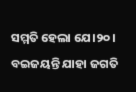ସମ୍ମତି ହେଲା ଯେ।୨୦।
ବଇଜୟନ୍ତି ଯାହା ଜଗତି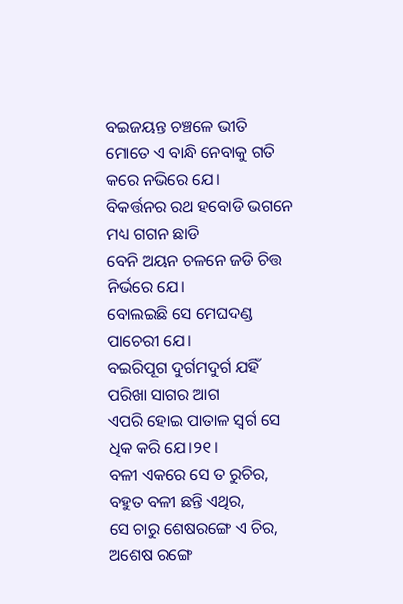ବଇଜୟନ୍ତ ଚଞ୍ଚଳେ ଭୀତି
ମୋତେ ଏ ବାନ୍ଧି ନେବାକୁ ଗତି କରେ ନଭିରେ ଯେ।
ବିକର୍ତ୍ତନର ରଥ ହବୋଡି ଭଗନେ ମଧ୍ୟ ଗଗନ ଛାଡି
ବେନି ଅୟନ ଚଳନେ ଜଡି ଚିତ୍ତ ନିର୍ଭରେ ଯେ।
ବୋଲଇଛି ସେ ମେଘଦଣ୍ଡ ପାଚେରୀ ଯେ।
ବଇରିପୂଗ ଦୁର୍ଗମଦୁର୍ଗ ଯହିଁ ପରିଖା ସାଗର ଆଗ
ଏପରି ହୋଇ ପାତାଳ ସ୍ୱର୍ଗ ସେ ଧିକ କରି ଯେ।୨୧।
ବଳୀ ଏକରେ ସେ ତ ରୁଚିର, ବହୁତ ବଳୀ ଛନ୍ତି ଏଥିର,
ସେ ଚାରୁ ଶେଷରଙ୍ଗେ ଏ ଚିର, ଅଶେଷ ରଙ୍ଗେ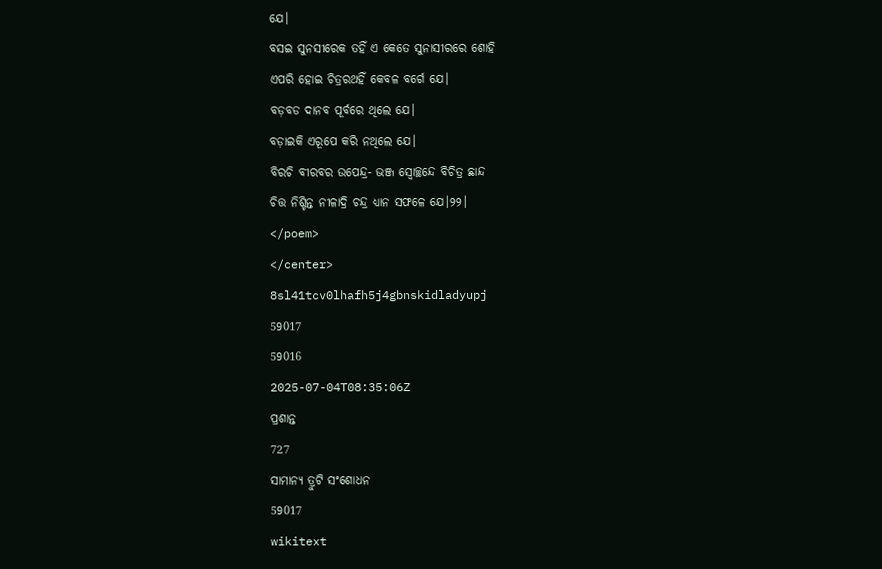ଯେ।
ବସଇ ସୁନସୀରେକ ତହିଁ ଏ କେତେ ସୁନାସୀରରେ ଶୋହି
ଏପରି ହୋଇ ଚିତ୍ରରଥହିଁ କେବଳ ବର୍ଗେ ଯେ।
ବଡ଼ବଡ ଦାନବ ପୂର୍ବରେ ଥିଲେ ଯେ।
ବଡ଼ାଇକି ଏରୂପେ କରି ନଥିଲେ ଯେ।
ବିରଚି ବୀରବର ଉପେନ୍ଦ୍ର- ଭଞ୍ଜ ସ୍ୱୋଚ୍ଛନ୍ଦେ ବିଚିତ୍ର ଛାନ୍ଦ
ଚିତ୍ତ ନିଶ୍ଚିନ୍ତ ନୀଳାଦ୍ରି ଚନ୍ଦ୍ର ଧ୍ୟାନ ସଫଳେ ଯେ।୨୨।
</poem>
</center>
8sl41tcv0lhafh5j4gbnskidladyupj
59017
59016
2025-07-04T08:35:06Z
ପ୍ରଶାନ୍ତ
727
ସାମାନ୍ୟ ତ୍ରୁଟି ସଂଶୋଧନ
59017
wikitext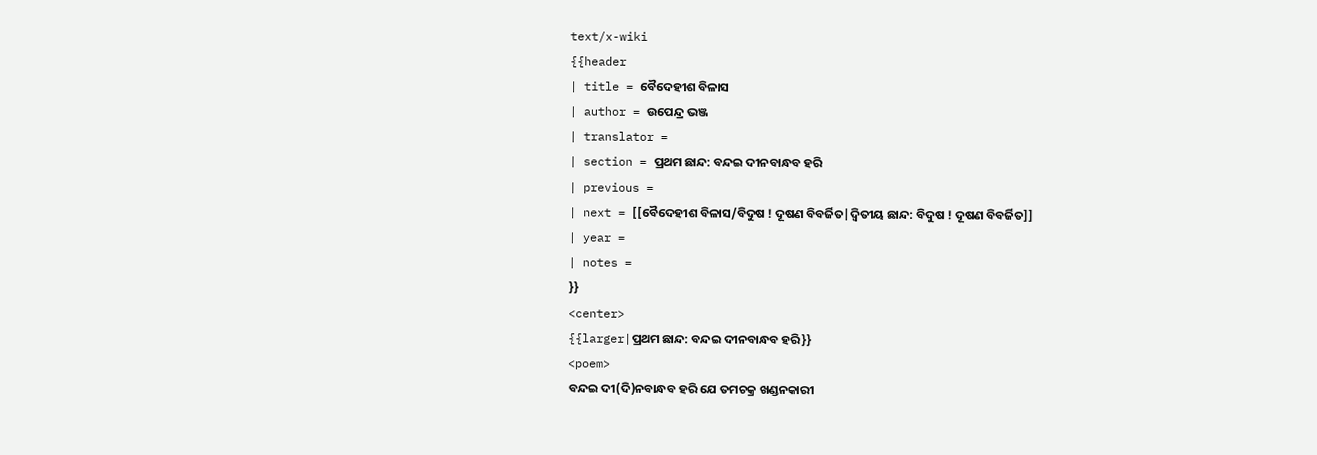text/x-wiki
{{header
| title = ବୈଦେହୀଶ ବିଳାସ
| author = ଉପେନ୍ଦ୍ର ଭଞ୍ଜ
| translator =
| section = ପ୍ରଥମ ଛାନ୍ଦ: ବନ୍ଦଇ ଦୀନବାନ୍ଧବ ହରି
| previous =
| next = [[ବୈଦେହୀଶ ବିଳାସ/ବିଦୁଷ ! ଦୂଷଣ ବିବର୍ଜିତ|ଦ୍ୱିତୀୟ ଛାନ୍ଦ: ବିଦୁଷ ! ଦୂଷଣ ବିବର୍ଜିତ]]
| year =
| notes =
}}
<center>
{{larger|ପ୍ରଥମ ଛାନ୍ଦ: ବନ୍ଦଇ ଦୀନବାନ୍ଧବ ହରି}}
<poem>
ବନ୍ଦଇ ଦୀ(ଦି)ନବାନ୍ଧବ ହରି ଯେ ତମଚକ୍ର ଖଣ୍ଡନକାରୀ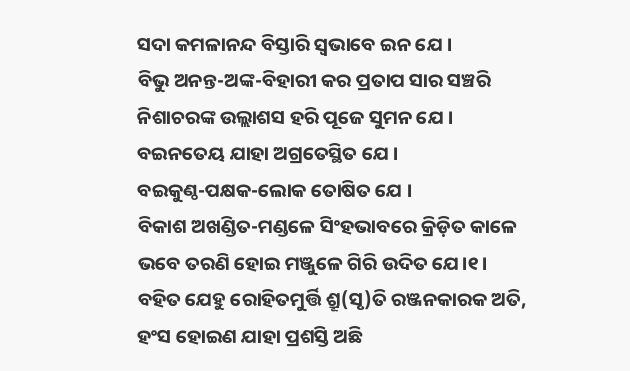ସଦା କମଳାନନ୍ଦ ବିସ୍ତାରି ସ୍ୱଭାବେ ଇନ ଯେ ।
ବିଭୁ ଅନନ୍ତ-ଅଙ୍କ-ବିହାରୀ କର ପ୍ରତାପ ସାର ସଞ୍ଚରି
ନିଶାଚରଙ୍କ ଉଲ୍ଲାଶସ ହରି ପୂଜେ ସୁମନ ଯେ ।
ବଇନତେୟ ଯାହା ଅଗ୍ରତେସ୍ଥିତ ଯେ ।
ବଇକୁଣ୍ଠ-ପକ୍ଷକ-ଲୋକ ତୋଷିତ ଯେ ।
ବିକାଶ ଅଖଣ୍ଡିତ-ମଣ୍ଡଳେ ସିଂହଭାବରେ କ୍ରିଡ଼ିତ କାଳେ
ଭବେ ତରଣି ହୋଇ ମଞ୍ଜୁଳେ ଗିରି ଉଦିତ ଯେ।୧।
ବହିତ ଯେହୁ ରୋହିତମୁର୍ତ୍ତି ଶ୍ରୂ(ସୃ)ତି ରଞ୍ଜନକାରକ ଅତି,
ହଂସ ହୋଇଣ ଯାହା ପ୍ରଶସ୍ତି ଅଛି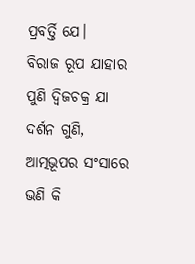ପ୍ରବର୍ତ୍ତି ଯେ।
ବିରାଜ ରୂପ ଯାହାର ପୁଣି ଦ୍ୱିଜଚକ୍ର ଯା ଦର୍ଶନ ଗୁଣି,
ଆତ୍ମଭୂପର ସଂସାରେ ଭଣି କି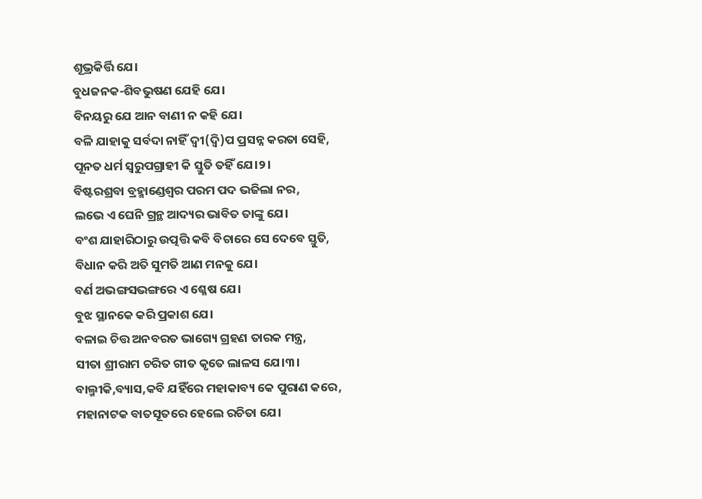ଶୂଭ୍ରକିର୍ତ୍ତି ଯେ।
ବୁଧଜନକ-ଶିବଭୁଷଣ ଯେହି ଯେ।
ବିନୟରୁ ଯେ ଆନ ବାଣୀ ନ କହି ଯେ।
ବଳି ଯାହାକୁ ସର୍ବଦା ନାହିଁ ଦ୍ୱୀ(ଦ୍ୱି)ପ ପ୍ରସନ୍ନ କରତା ସେହି,
ପୂନତ ଧର୍ମ ସ୍ୱରୁପଗ୍ରାହୀ କି ସ୍ତୁତି ତହିଁ ଯେ।୨।
ବିଷ୍ଟରଶ୍ରବା ବ୍ରହ୍ମାଣ୍ଡେଶ୍ୱର ପରମ ପଦ ଭଜିଲା ନର,
ଲଭେ ଏ ଘେନି ଗ୍ରନ୍ଥ ଆଦ୍ୟର ଭାବିତ ତାଙ୍କୁ ଯେ।
ବଂଶ ଯାହାରିଠାରୁ ଉତ୍ପତ୍ତି କବି ବିଚାରେ ସେ ଦେବେ ସ୍ତୁତି,
ବିଧାନ କରି ଅତି ସୁମତି ଆଣ ମନକୁ ଯେ।
ବର୍ଣ ଅଭଙ୍ଗସଭଙ୍ଗରେ ଏ ଶ୍ଳେଷ ଯେ।
ବୁଝ ସ୍ଥାନକେ କରି ପ୍ରକାଶ ଯେ।
ବଳାଇ ଚିତ୍ତ ଅନବରତ ଭାଗ୍ୟେ ଗ୍ରହଣ ତାରକ ମନ୍ତ୍ର,
ସୀତା ଶ୍ରୀରାମ ଚରିତ ଗୀତ କୃତେ ଲାଳସ ଯେ।୩।
ବାଲ୍ମୀକି,ବ୍ୟାସ,କବି ଯହିଁରେ ମହାକାବ୍ୟ କେ ପୁରାଣ କରେ,
ମହାନାଟକ ବାତସୂତରେ ହେଲେ ରଚିତା ଯେ।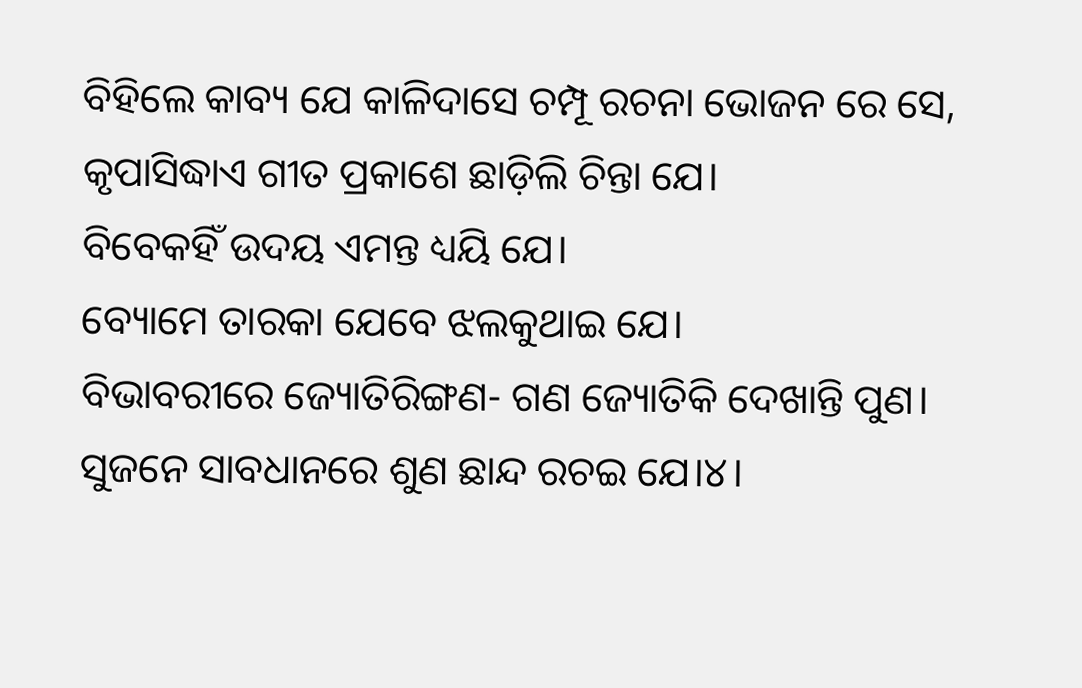ବିହିଲେ କାବ୍ୟ ଯେ କାଳିଦାସେ ଚମ୍ପୂ ରଚନା ଭୋଜନ ରେ ସେ,
କୃପାସିଦ୍ଧାଏ ଗୀତ ପ୍ରକାଶେ ଛାଡ଼ିଲି ଚିନ୍ତା ଯେ।
ବିବେକହିଁ ଉଦୟ ଏମନ୍ତ ଧ୍ୟୟି ଯେ।
ବ୍ୟୋମେ ତାରକା ଯେବେ ଝଲକୁଥାଇ ଯେ।
ବିଭାବରୀରେ ଜ୍ୟୋତିରିଙ୍ଗଣ- ଗଣ ଜ୍ୟୋତିକି ଦେଖାନ୍ତି ପୁଣ।
ସୁଜନେ ସାବଧାନରେ ଶୁଣ ଛାନ୍ଦ ରଚଇ ଯେ।୪।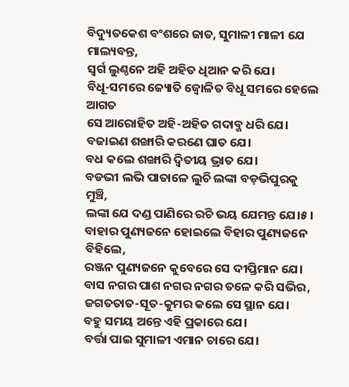ବିଦ୍ୟୁତକେଶ ବଂଶରେ ଜାତ, ସୁମାଳୀ ମାଳୀ ଯେ ମାଲ୍ୟବନ୍ତ,
ସ୍ୱର୍ଗ ଲୁଣ୍ଠନେ ଅହି ଅହିତ ଧିଆନ କରି ଯେ।
ବିଧୂ-ସମରେ ଜ୍ୟୋତି ଜ୍ୱୋଳିତ ବିଧୂ ସମରେ ହେଲେ ଆଗତ
ସେ ଆରୋହିତ ଅହି-ଅହିତ ଗଦାବ୍ଜ ଧରି ଯେ।
ବଜାଇଣ ଶଙ୍ଖାରି କରଣେ ଘାତ ଯେ।
ବଧ କଲେ ଶଙ୍ଖାରି ଦ୍ୱିତୀୟ ଭ୍ରାତ ଯେ।
ବଡଭୀ ଲଭି ପାତାଳେ ଲୁଚି ଲଙ୍କା ବଡ଼ଭିପୁରକୁ ମୁଞ୍ଚି,
ଲଙ୍କା ଯେ ଦଣ୍ଡ ପାଣିରେ ରଚି ଭୟ ଯେମନ୍ତ ଯେ।୫।
ବାହାର ପୁଣ୍ୟଜନେ ହୋଇଲେ ବିହାର ପୁଣ୍ୟଜନେ ବିହିଲେ,
ରଞ୍ଜନ ପୁଣ୍ୟଜନେ କୁବେରେ ସେ ଦୀପ୍ତିମାନ ଯେ।
ବାସ ନଗର ପାଶ ନଗର ନଗର ତଳେ କରି ସଭିର,
ଜଗତତାତ-ସୂତ-କୁମର କଲେ ସେ ସ୍ଥାନ ଯେ।
ବହୁ ସମୟ ଅନ୍ତେ ଏହି ପ୍ରକାରେ ଯେ।
ବର୍ତ୍ତା ପାଇ ସୁମାଳୀ ଏମାନ ଚାରେ ଯେ।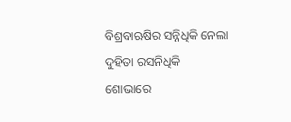ବିଶ୍ରବାଋଷିର ସନ୍ନିଧିକି ନେଲା ଦୁହିତା ରସନିଧିକି
ଶୋଭାରେ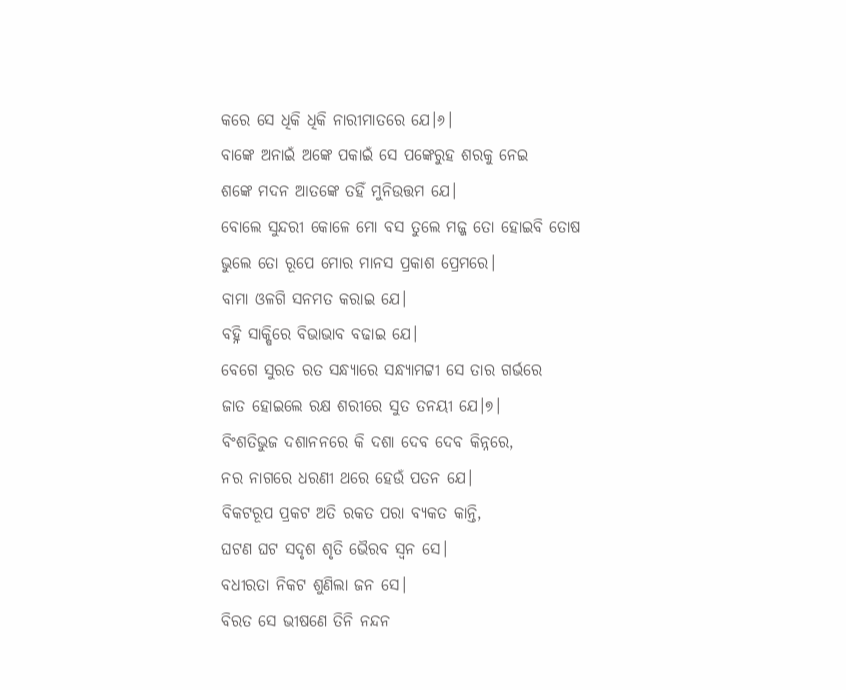କରେ ସେ ଧିକି ଧିକି ନାରୀମାତରେ ଯେ।୬।
ବାଙ୍କେ ଅନାଇଁ ଅଙ୍କେ ପକାଇଁ ସେ ପଙ୍କେରୁହ ଶରକୁ ନେଇ
ଶଙ୍କେ ମଦନ ଆତଙ୍କେ ତହିଁ ମୁନିଉତ୍ତମ ଯେ।
ବୋଲେ ସୁନ୍ଦରୀ କୋଳେ ମୋ ବସ ତୁଲେ ମଜ୍ଜ ତୋ ହୋଇବି ତୋଷ
ଭୁଲେ ତୋ ରୂପେ ମୋର ମାନସ ପ୍ରକାଶ ପ୍ରେମରେ।
ବାମା ଓଳଗି ସନମତ କରାଇ ଯେ।
ବହ୍ନି ସାକ୍ଷିରେ ବିଭାଭାବ ବଢାଇ ଯେ।
ବେଗେ ସୁରତ ରତ ସନ୍ଧ୍ୟାରେ ସନ୍ଧ୍ୟାମଟ୍ଟୀ ସେ ତାର ଗର୍ଭରେ
ଜାତ ହୋଇଲେ ରକ୍ଷ ଶରୀରେ ସୁତ ତନୟୀ ଯେ।୭।
ବିଂଶତିଭୁଜ ଦଶାନନରେ କି ଦଶା ଦେବ ଦେବ କିନ୍ନରେ,
ନର ନାଗରେ ଧରଣୀ ଥରେ ହେଉଁ ପତନ ଯେ।
ବିକଟରୂପ ପ୍ରକଟ ଅତି ରକତ ପରା ବ୍ୟକତ କାନ୍ତି,
ଘଟଣ ଘଟ ସଦୃଶ ଶୃତି ଭୈରବ ସ୍ୱନ ସେ।
ବଧୀରତା ନିକଟ ଶୁଣିଲା ଜନ ସେ।
ବିରତ ସେ ଭୀଷଣେ ତିନି ନନ୍ଦନ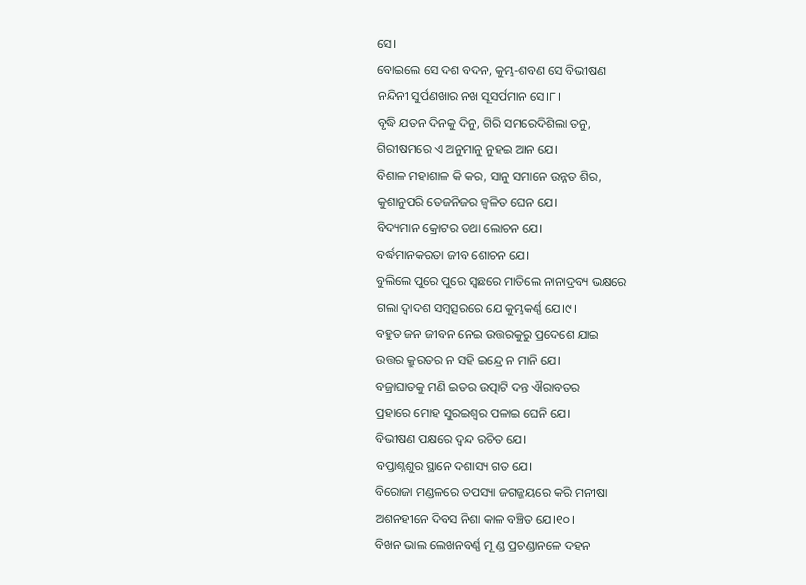ସେ।
ବୋଇଲେ ସେ ଦଶ ବଦନ, କୁମ୍ଭ-ଶବଣ ସେ ବିଭୀଷଣ
ନନ୍ଦିନୀ ସୁର୍ପଣଖାର ନଖ ସୂସର୍ପମାନ ସେ।୮।
ବୃଦ୍ଧି ଯତନ ଦିନକୁ ଦିନୁ, ଗିରି ସମରେଦିଶିଲା ତନୁ,
ଗିରୀଷମରେ ଏ ଅନୁମାନୁ ନୁହଇ ଆନ ଯେ।
ବିଶାଳ ମହାଶାଳ କି କର, ସାନୁ ସମାନେ ଉନ୍ନତ ଶିର,
କୁଶାନୁପରି ତେଜନିଜର ଜ୍ୱଳିତ ଘେନ ଯେ।
ବିଦ୍ୟମାନ କ୍ରୋଟର ତଥା ଲୋଚନ ଯେ।
ବର୍ଦ୍ଧମାନକରତା ଜୀବ ଶୋଚନ ଯେ।
ବୁଲିଲେ ପୁରେ ପୁରେ ସ୍ୱଛରେ ମାତିଲେ ନାନାଦ୍ରବ୍ୟ ଭକ୍ଷରେ
ଗଲା ଦ୍ୱାଦଶ ସମ୍ବତ୍ସରରେ ଯେ କୁମ୍ଭକର୍ଣ୍ଣ ଯେ।୯।
ବହୁତ ଜନ ଜୀବନ ନେଇ ଉତ୍ତରକୁରୁ ପ୍ରଦେଶେ ଯାଇ
ଉତ୍ତର କ୍ରୁରତର ନ ସହି ଇନ୍ଦ୍ରେ ନ ମାନି ଯେ।
ବଜ୍ରାଘାତକୁ ମଣି ଇତର ଉତ୍ପାଟି ଦନ୍ତ ଐରାବତର
ପ୍ରହାରେ ମୋହ ସୁରଇଶ୍ୱର ପଳାଇ ଘେନି ଯେ।
ବିଭୀଷଣ ପକ୍ଷରେ ଦ୍ୱନ୍ଦ ରଚିତ ଯେ।
ବପ୍ତାଶ୍ନଶୁର ସ୍ଥାନେ ଦଶାସ୍ୟ ଗତ ଯେ।
ବିରୋଜା ମଣ୍ଡଳରେ ତପସ୍ୟା ଜଗଜ୍ଜୟରେ କରି ମନୀଷା
ଅଶନହୀନେ ଦିବସ ନିଶା କାଳ ବଞ୍ଚିତ ଯେ।୧୦।
ବିଖନ ଭାଲ ଲେଖନବର୍ଣ୍ଣ ମୂ ଣ୍ଡ ପ୍ରଚଣ୍ଡାନଳେ ଦହନ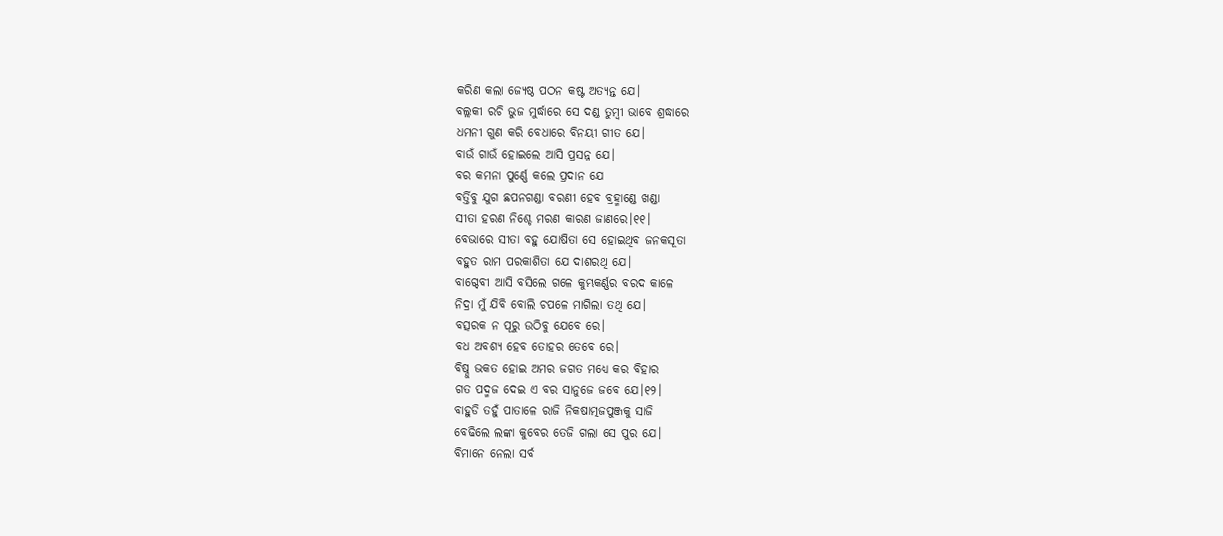କରିଣ କଲା ଜ୍ୟେଷ୍ଠ ପଠନ କଷ୍ଟ ଅତ୍ୟନ୍ତ ଯେ।
ବଲ୍ଲକୀ ରଚି ଭୁଜ ମୁର୍ଦ୍ଧାରେ ସେ ଦଣ୍ଡ ତୁମ୍ବୀ ଭାବେ ଶ୍ରଦ୍ଧାରେ
ଧମନୀ ଗୁଣ କରି ବେଧାରେ ବିନୟୀ ଗୀତ ଯେ।
ବାଉଁ ଗାଉଁ ହୋଇଲେ ଆସି ପ୍ରସନ୍ନ ଯେ।
ବର କମନା ପୁର୍ଣ୍ଣେ କଲେ ପ୍ରଦାନ ଯେ
ବର୍ତ୍ତିବୁ ଯୁଗ ଛପନଗଣ୍ଡା ବରଣୀ ହେବ ବ୍ରହ୍ମାଣ୍ଡେ ଖଣ୍ଡା
ସୀତା ହରଣ ନିଶ୍ଚେ ମରଣ କାରଣ ଜାଣରେ।୧୧।
ବେଭାରେ ସୀତା ବହୁ ଯୋଷିତା ସେ ହୋଇଥିବ ଜନକସୂତା
ବହୁତ ରାମ ପରକାଶିତା ଯେ ଦାଶରଥି ଯେ।
ବାଗ୍ଦେବୀ ଆସି ବସିଲେ ଗଳେ କୁମ୍ଭକର୍ଣ୍ଣର ବରଦ କାଳେ
ନିଦ୍ରା ମୁଁ ଯିବି ବୋଲି ଚପଳେ ମାଗିଲା ତଥି ଯେ।
ବତ୍ସରକ ନ ପୂରୁ ଉଠିବୁ ଯେବେ ରେ।
ବଧ ଅବଶ୍ୟ ହେବ ତୋହର ତେବେ ରେ।
ବିଷ୍ନୁ ଭକତ ହୋଇ ଅମର ଜଗତ ମଧ୍ୟେ କର ବିହାର
ଗତ ପଦ୍ମଜ ଦେଇ ଏ ବର ସାନୁଜେ ଜବେ ଯେ।୧୨।
ବାହୁଡି ତହୁଁ ପାତାଳେ ରାଜି ନିକଷାତ୍ମଜପୁଞ୍ଜକୁ ସାଜି
ବେଢିଲେ ଲଙ୍କା କୁବେର ତେଜି ଗଲା ସେ ପୁର ଯେ।
ବିମାନେ ନେଲା ସର୍ବ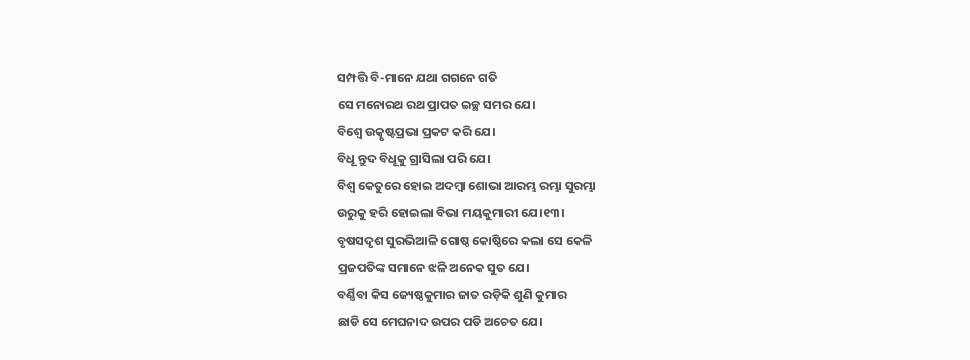ସମ୍ପତ୍ତି ବି-ମାନେ ଯଥା ଗଗନେ ଗତି
ସେ ମନୋରଥ ରଥ ପ୍ରାପତ ଇଚ୍ଛ ସମର ଯେ।
ବିଶ୍ୱେ ଉତ୍କୃଷ୍ଟପ୍ରଭା ପ୍ରକଟ କରି ଯେ।
ବିଧୂ ନ୍ତୁଦ ବିଧୂକୁ ଗ୍ରାସିଲା ପରି ଯେ।
ବିଶ୍ୱ କେତୁରେ ହୋଇ ଅଦମ୍ବା ଶୋଭା ଆରମ୍ଭ ରମ୍ଭା ସୁରମ୍ଭା
ଉରୁକୁ ହରି ହୋଇଲା ବିଭା ମୟକୁମାରୀ ଯେ।୧୩।
ବୃଷସଦୃଶ ସୁରଭିଆଳି ଗୋଷ୍ଠ କୋଷ୍ଠିରେ କଲା ସେ କେଳି
ପ୍ରଜପତିଙ୍କ ସମାନେ ଝଳି ଅନେକ ସୁତ ଯେ।
ବର୍ଣ୍ଣିବା କିସ ଜ୍ୟେଷ୍ଠକୁମାର ଜାତ ରଡ଼ିକି ଶୁଣି କୁମାର
ଛାଡି ସେ ମେଘନାଦ ଉପର ପଡି ଅଚେତ ଯେ।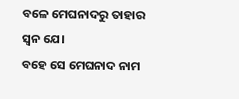ବଳେ ମେଘନାଦରୁ ତାହାର ସ୍ୱନ ଯେ।
ବହେ ସେ ମେଘନାଦ ନାମ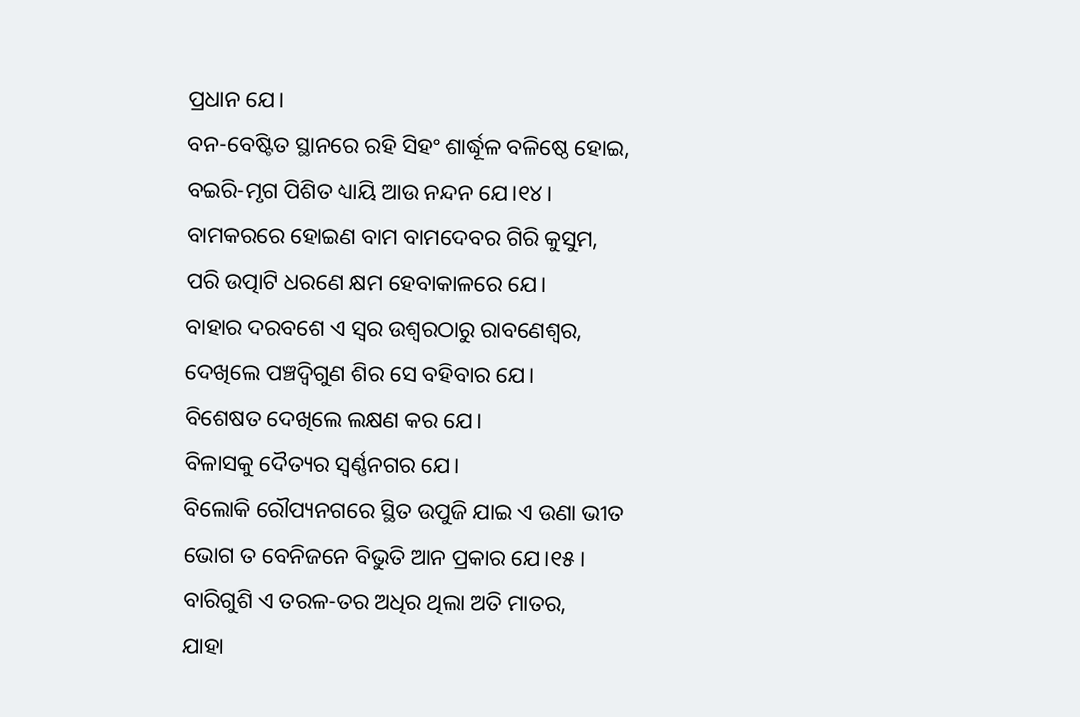ପ୍ରଧାନ ଯେ।
ବନ-ବେଷ୍ଟିତ ସ୍ଥାନରେ ରହି ସିହଂ ଶାର୍ଦ୍ଧୂଳ ବଳିଷ୍ଠେ ହୋଇ,
ବଇରି-ମୃଗ ପିଶିତ ଧ୍ୟାୟି ଆଉ ନନ୍ଦନ ଯେ।୧୪।
ବାମକରରେ ହୋଇଣ ବାମ ବାମଦେବର ଗିରି କୁସୁମ,
ପରି ଉତ୍ପାଟି ଧରଣେ କ୍ଷମ ହେବାକାଳରେ ଯେ।
ବାହାର ଦରବଶେ ଏ ସ୍ୱର ଉଶ୍ୱରଠାରୁ ରାବଣେଶ୍ୱର,
ଦେଖିଲେ ପଞ୍ଚଦ୍ୱିଗୁଣ ଶିର ସେ ବହିବାର ଯେ।
ବିଶେଷତ ଦେଖିଲେ ଲକ୍ଷଣ କର ଯେ।
ବିଳାସକୁ ଦୈତ୍ୟର ସ୍ୱର୍ଣ୍ଣନଗର ଯେ।
ବିଲୋକି ରୌପ୍ୟନଗରେ ସ୍ଥିତ ଉପୁଜି ଯାଇ ଏ ଉଣା ଭୀତ
ଭୋଗ ତ ବେନିଜନେ ବିଭୁତି ଆନ ପ୍ରକାର ଯେ।୧୫।
ବାରିଗୁଶି ଏ ତରଳ-ତର ଅଧିର ଥିଲା ଅତି ମାତର,
ଯାହା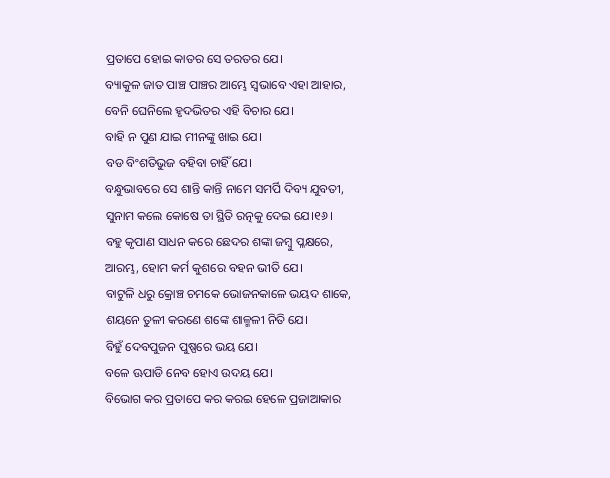ପ୍ରତାପେ ହୋଇ କାତର ସେ ତରତର ଯେ।
ବ୍ୟାକୁଳ ଜାତ ପାଞ୍ଚ ପାଞ୍ଚର ଆମ୍ଭେ ସ୍ୱଭାବେ ଏହା ଆହାର,
ବେନି ଘେନିଲେ ହୃଦଭିତର ଏହି ବିଚାର ଯେ।
ବାହି ନ ପୁଣ ଯାଇ ମୀନଙ୍କୁ ଖାଇ ଯେ।
ବଡ ବିଂଶତିଭୁଜ ବହିବା ଚାହିଁ ଯେ।
ବନ୍ଧୁଭାବରେ ସେ ଶାନ୍ତି କାନ୍ତି ନାମେ ସମର୍ପି ଦିବ୍ୟ ଯୁବତୀ,
ସୁନାମ କଲେ କୋଷେ ତା ସ୍ଥିତି ରତ୍ନକୁ ଦେଇ ଯେ।୧୬।
ବହୁ କୃପାଣ ସାଧନ କରେ ଛେଦର ଶଙ୍କା ଜମ୍ବୁ ପ୍ଳକ୍ଷରେ,
ଆରମ୍ଭ, ହୋମ କର୍ମ କୁଶରେ ବହନ ଭୀତି ଯେ।
ବାଟୁଳି ଧରୁ କ୍ରୋଞ୍ଚ ଚମକେ ଭୋଜନକାଳେ ଭୟଦ ଶାକେ,
ଶୟନେ ତୁଳୀ କରଣେ ଶଙ୍କେ ଶାଳ୍ମଳୀ ନିତି ଯେ।
ବିହୁଁ ଦେବପୁଜନ ପୁଷ୍ପରେ ଭୟ ଯେ।
ବଳେ ଊପାଡି ନେବ ହୋଏ ଉଦୟ ଯେ।
ବିଭୋଗ କର ପ୍ରତାପେ କର କରଇ ହେଳେ ପ୍ରଜାଆକାର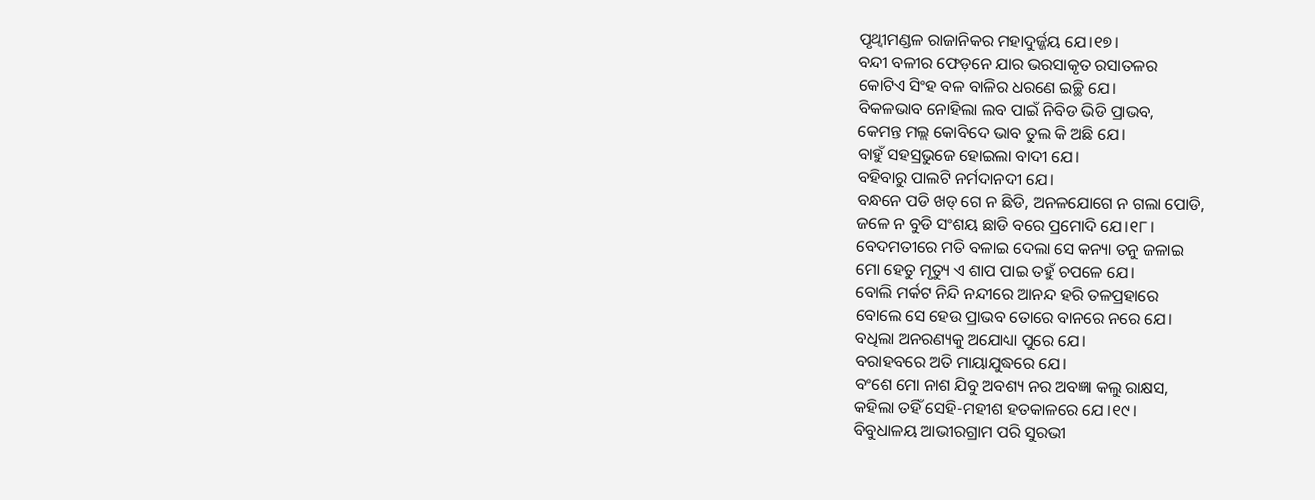ପୃଥ୍ୱୀମଣ୍ଡଳ ରାଜାନିକର ମହାଦୁର୍ଜ୍ଜୟ ଯେ।୧୭।
ବନ୍ଦୀ ବଳୀର ଫେଡ଼ନେ ଯାର ଭରସାକୃତ ରସାତଳର
କୋଟିଏ ସିଂହ ବଳ ବାଳିର ଧରଣେ ଇଚ୍ଛି ଯେ।
ବିକଳଭାବ ନୋହିଲା ଲବ ପାଇଁ ନିବିଡ ଭିଡି ପ୍ରାଭବ,
କେମନ୍ତ ମଲ୍ଲ କୋବିଦେ ଭାବ ତୁଲ କି ଅଛି ଯେ।
ବାହୁଁ ସହସ୍ରଭୁଜେ ହୋଇଲା ବାଦୀ ଯେ।
ବହିବାରୁ ପାଲଟି ନର୍ମଦାନଦୀ ଯେ।
ବନ୍ଧନେ ପଡି ଖଡ୍ ଗେ ନ ଛିଡି, ଅନଳଯୋଗେ ନ ଗଲା ପୋଡି,
ଜଳେ ନ ବୁଡି ସଂଶୟ ଛାଡି ବରେ ପ୍ରମୋଦି ଯେ।୧୮।
ବେଦମତୀରେ ମତି ବଳାଇ ଦେଲା ସେ କନ୍ୟା ତନୁ ଜଳାଇ
ମୋ ହେତୁ ମୃତ୍ୟୁ ଏ ଶାପ ପାଇ ତହୁଁ ଚପଳେ ଯେ।
ବୋଲି ମର୍କଟ ନିନ୍ଦି ନନ୍ଦୀରେ ଆନନ୍ଦ ହରି ତଳପ୍ରହାରେ
ବୋଲେ ସେ ହେଉ ପ୍ରାଭବ ତୋରେ ବାନରେ ନରେ ଯେ।
ବଧିଲା ଅନରଣ୍ୟକୁ ଅଯୋଧ୍ୟା ପୁରେ ଯେ।
ବରାହବରେ ଅତି ମାୟାଯୁଦ୍ଧରେ ଯେ।
ବଂଶେ ମୋ ନାଶ ଯିବୁ ଅବଶ୍ୟ ନର ଅବଜ୍ଞା କଲୁ ରାକ୍ଷସ,
କହିଲା ତହିଁ ସେହି-ମହୀଶ ହତକାଳରେ ଯେ ।୧୯।
ବିବୁଧାଳୟ ଆଭୀରଗ୍ରାମ ପରି ସୁରଭୀ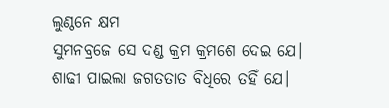ଲୁଣ୍ଠନେ କ୍ଷମ
ସୁମନବ୍ରଜେ ସେ ଦଣ୍ଡ କ୍ରମ କ୍ରମଶେ ଦେଇ ଯେ।
ଶାଢୀ ପାଇଲା ଜଗତତାତ ବିଧିରେ ତହିଁ ଯେ।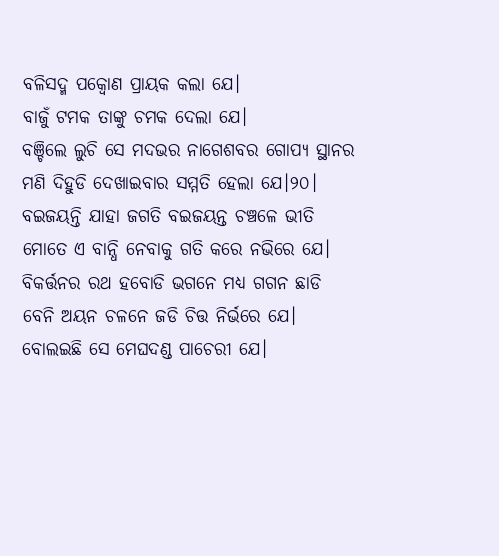ବଳିସଦ୍ମ ପକ୍ୱୋଣ ପ୍ରାୟକ କଲା ଯେ।
ବାଜୁଁ ଟମକ ତାଙ୍କୁ ଚମକ ଦେଲା ଯେ।
ବଞ୍ଚିଲେ ଲୁଚି ସେ ମଦଭର ନାଗେଶବର ଗୋପ୍ୟ ସ୍ଥାନର
ମଣି ଦିହୁଡି ଦେଖାଇବାର ସମ୍ମତି ହେଲା ଯେ।୨୦।
ବଇଜୟନ୍ତି ଯାହା ଜଗତି ବଇଜୟନ୍ତ ଚଞ୍ଚଳେ ଭୀତି
ମୋତେ ଏ ବାନ୍ଧି ନେବାକୁ ଗତି କରେ ନଭିରେ ଯେ।
ବିକର୍ତ୍ତନର ରଥ ହବୋଡି ଭଗନେ ମଧ୍ୟ ଗଗନ ଛାଡି
ବେନି ଅୟନ ଚଳନେ ଜଡି ଚିତ୍ତ ନିର୍ଭରେ ଯେ।
ବୋଲଇଛି ସେ ମେଘଦଣ୍ଡ ପାଚେରୀ ଯେ।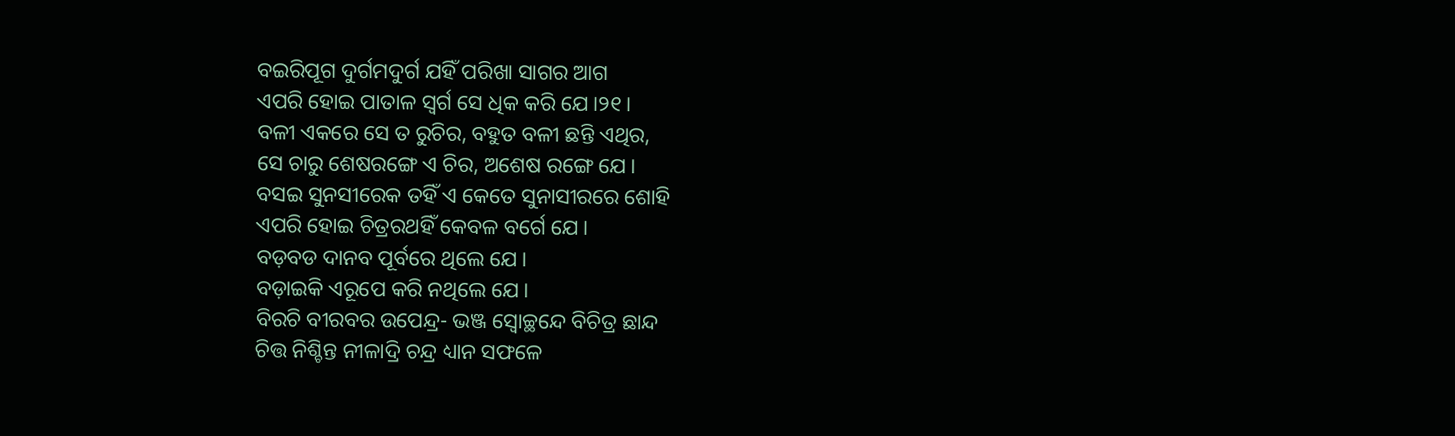ବଇରିପୂଗ ଦୁର୍ଗମଦୁର୍ଗ ଯହିଁ ପରିଖା ସାଗର ଆଗ
ଏପରି ହୋଇ ପାତାଳ ସ୍ୱର୍ଗ ସେ ଧିକ କରି ଯେ।୨୧।
ବଳୀ ଏକରେ ସେ ତ ରୁଚିର, ବହୁତ ବଳୀ ଛନ୍ତି ଏଥିର,
ସେ ଚାରୁ ଶେଷରଙ୍ଗେ ଏ ଚିର, ଅଶେଷ ରଙ୍ଗେ ଯେ।
ବସଇ ସୁନସୀରେକ ତହିଁ ଏ କେତେ ସୁନାସୀରରେ ଶୋହି
ଏପରି ହୋଇ ଚିତ୍ରରଥହିଁ କେବଳ ବର୍ଗେ ଯେ।
ବଡ଼ବଡ ଦାନବ ପୂର୍ବରେ ଥିଲେ ଯେ।
ବଡ଼ାଇକି ଏରୂପେ କରି ନଥିଲେ ଯେ।
ବିରଚି ବୀରବର ଉପେନ୍ଦ୍ର- ଭଞ୍ଜ ସ୍ୱୋଚ୍ଛନ୍ଦେ ବିଚିତ୍ର ଛାନ୍ଦ
ଚିତ୍ତ ନିଶ୍ଚିନ୍ତ ନୀଳାଦ୍ରି ଚନ୍ଦ୍ର ଧ୍ୟାନ ସଫଳେ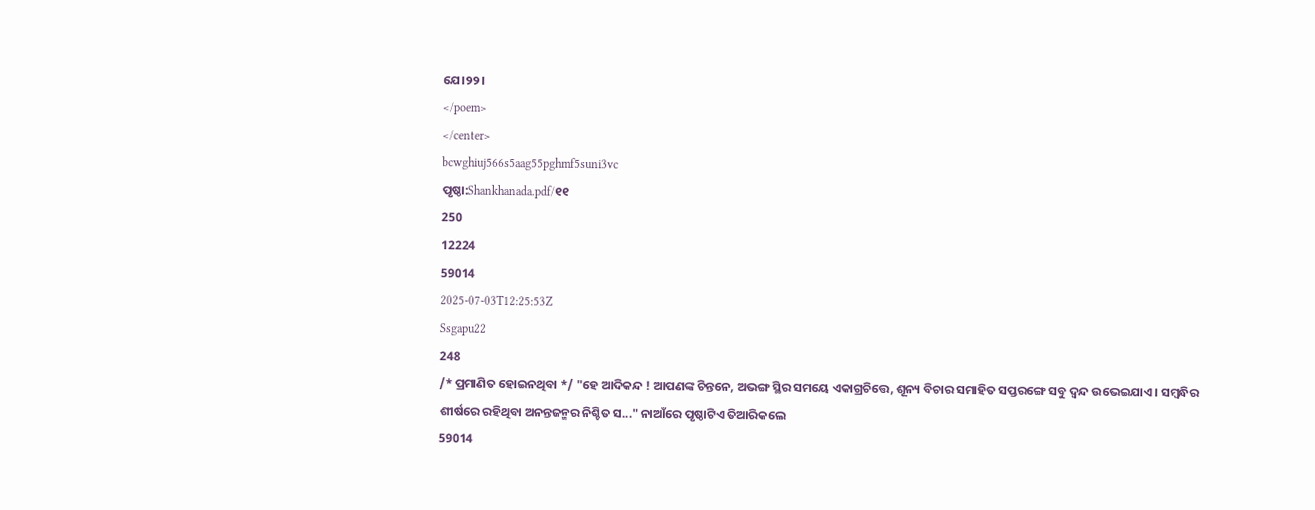ଯେ।୨୨।
</poem>
</center>
bcwghiuj566s5aag55pghmf5suni3vc
ପୃଷ୍ଠା:Shankhanada.pdf/୧୧
250
12224
59014
2025-07-03T12:25:53Z
Ssgapu22
248
/* ପ୍ରମାଣିତ ହୋଇନଥିବା */ "ହେ ଆଦିକନ୍ଦ ! ଆପଣଙ୍କ ଚିନ୍ତନେ, ଅଭଙ୍ଗ ସ୍ଥିର ସମୟେ ଏକାଗ୍ରଚିତ୍ତେ, ଶୂନ୍ୟ ବିଚାର ସମାହିତ ସପ୍ତରଙ୍ଗେ ସବୁ ଦ୍ବନ୍ଦ ଉଭେଇଯାଏ । ସମ୍ବନ୍ଧିର ଶୀର୍ଷରେ ରହିଥିବା ଅନନ୍ତଜନ୍ମର ନିଶ୍ଚିତ ସ..." ନାଆଁରେ ପୃଷ୍ଠାଟିଏ ତିଆରିକଲେ
59014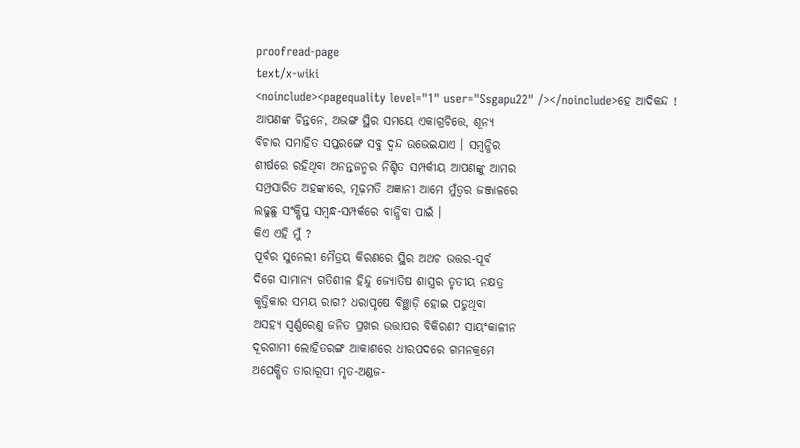proofread-page
text/x-wiki
<noinclude><pagequality level="1" user="Ssgapu22" /></noinclude>ହେ ଆଦିକନ୍ଦ !
ଆପଣଙ୍କ ଚିନ୍ତନେ, ଅଭଙ୍ଗ ସ୍ଥିର ସମୟେ ଏକାଗ୍ରଚିତ୍ତେ, ଶୂନ୍ୟ
ବିଚାର ସମାହିତ ସପ୍ତରଙ୍ଗେ ସବୁ ଦ୍ବନ୍ଦ ଉଭେଇଯାଏ । ସମ୍ବନ୍ଧିର
ଶୀର୍ଷରେ ରହିଥିବା ଅନନ୍ତଜନ୍ମର ନିଶ୍ଚିତ ସମ୍ପର୍କୀୟ ଆପଣଙ୍କୁ ଆମର
ସମ୍ପ୍ରସାରିତ ଅହଙ୍କାରେ, ମୂଢ଼ମତି ଅଜ୍ଞାନୀ ଆମେ ମୁଁତ୍ବର ଜଞ୍ଜାଳରେ
ଲଢୁଛୁ ସଂକ୍ଷିପ୍ତ ସମ୍ବନ୍ଧ-ସମ୍ପର୍କରେ ବାନ୍ଧିବା ପାଇଁ ।
କିଏ ଏହି ମୁଁ ?
ପୂର୍ବର ସୁନେଲୀ ମୈତ୍ରୟ କିରଣରେ ସ୍ଥିର ଅଥଚ ଉତ୍ତର-ପୂର୍ବ
ଦିଗେ ସାମାନ୍ୟ ଗତିଶୀଳ ହିନ୍ଦୁ ଜ୍ୟୋତିଷ ଶାସ୍ତ୍ରର ତୃତୀୟ ନକ୍ଷତ୍ର
କୃତ୍ତିକାର ସମୟ ରାଗ? ଧରାପୃଷେ ବିଞ୍ଛାଡ଼ି ହୋଇ ପଡୁଥିବା
ଅସହ୍ୟ ସ୍ବର୍ଣ୍ଣରେଣୁ ଜନିତ ପ୍ରଖର ଉତ୍ତାପର ବିକିରଣ? ସାୟଂକାଳୀନ
ଦୂରଗାମୀ ଲୋହିତରଙ୍ଗ ଆକାଶରେ ଧୀରପଦରେ ଗମନକ୍ରମେ
ଅପେକ୍ଷିତ ତାରାରୂପୀ ମୃତ-ଅଣ୍ଡଜ-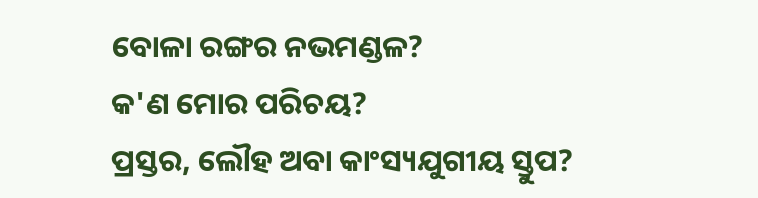ବୋଳା ରଙ୍ଗର ନଭମଣ୍ଡଳ?
କ'ଣ ମୋର ପରିଚୟ?
ପ୍ରସ୍ତର, ଲୌହ ଅବା କାଂସ୍ୟଯୁଗୀୟ ସ୍ତୁପ?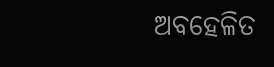ଅବହେଳିତ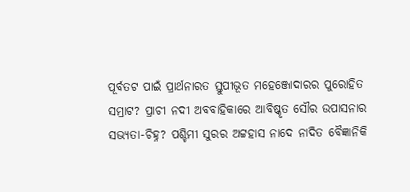ପୂର୍ବତଟ ପାଇଁ ପ୍ରାର୍ଥନାରତ ସ୍ତୁପୀଭୂତ ମହେଞ୍ଜୋଦାରର ପୁରୋହିତ
ସମ୍ରାଟ? ପ୍ରାଚୀ ନଦୀ ଅବବାହିକାରେ ଆବିଷ୍କୃତ ସୌର ଉପାସନାର
ସଭ୍ୟତା-ଚିହ୍ନ? ପଶ୍ଚିମୀ ସୁରର ଅଟ୍ଟହାସ ନାଦେ ନାଦିତ ବୈଜ୍ଞାନିକି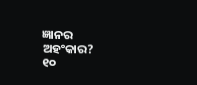ଜ୍ଞାନର ଅହଂକାର?
୧୦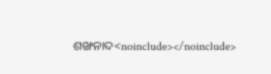ଶଙ୍ଖନାଦ<noinclude></noinclude>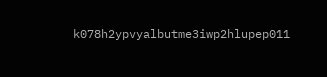k078h2ypvyalbutme3iwp2hlupep011